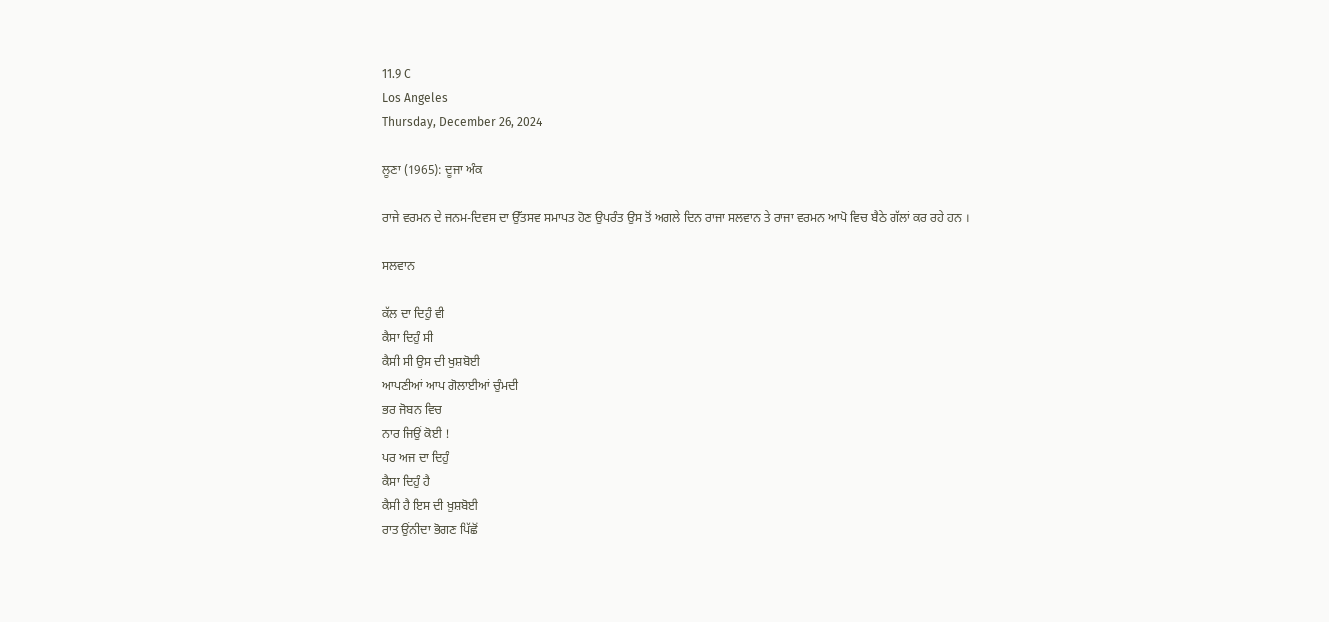11.9 C
Los Angeles
Thursday, December 26, 2024

ਲੂਣਾ (1965): ਦੂਜਾ ਅੰਕ

ਰਾਜੇ ਵਰਮਨ ਦੇ ਜਨਮ-ਦਿਵਸ ਦਾ ਉੱਤਸਵ ਸਮਾਪਤ ਹੋਣ ਉਪਰੰਤ ਉਸ ਤੋਂ ਅਗਲੇ ਦਿਨ ਰਾਜਾ ਸਲਵਾਨ ਤੇ ਰਾਜਾ ਵਰਮਨ ਆਪੋ ਵਿਚ ਬੈਠੇ ਗੱਲਾਂ ਕਰ ਰਹੇ ਹਨ ।

ਸਲਵਾਨ

ਕੱਲ ਦਾ ਦਿਹੁੰ ਵੀ
ਕੈਸਾ ਦਿਹੁੰ ਸੀ
ਕੈਸੀ ਸੀ ਉਸ ਦੀ ਖੁਸ਼ਬੋਈ
ਆਪਣੀਆਂ ਆਪ ਗੋਲਾਈਆਂ ਚੁੰਮਦੀ
ਭਰ ਜੋਬਨ ਵਿਚ
ਨਾਰ ਜਿਉਂ ਕੋਈ !
ਪਰ ਅਜ ਦਾ ਦਿਹੁੰ
ਕੈਸਾ ਦਿਹੁੰ ਹੈ
ਕੈਸੀ ਹੈ ਇਸ ਦੀ ਖ਼ੁਸ਼ਬੋਈ
ਰਾਤ ਉਂਨੀਦਾ ਭੋਗਣ ਪਿੱਛੋਂ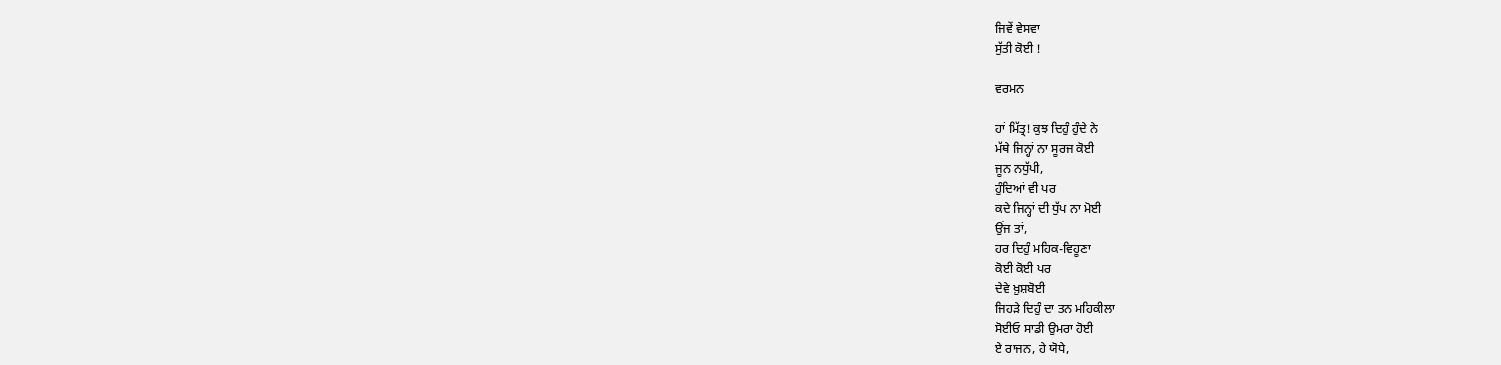ਜਿਵੇਂ ਵੇਸਵਾ
ਸੁੱਤੀ ਕੋਈ !

ਵਰਮਨ

ਹਾਂ ਮਿੱਤ੍ਰ! ਕੁਝ ਦਿਹੁੰ ਹੁੰਦੇ ਨੇ
ਮੱਥੇ ਜਿਨ੍ਹਾਂ ਨਾ ਸੂਰਜ ਕੋਈ
ਜੂਨ ਨਧੁੱਪੀ,
ਹੁੰਦਿਆਂ ਵੀ ਪਰ
ਕਦੇ ਜਿਨ੍ਹਾਂ ਦੀ ਧੁੱਪ ਨਾ ਮੋਈ
ਉਂਜ ਤਾਂ,
ਹਰ ਦਿਹੁੰ ਮਹਿਕ-ਵਿਹੂਣਾ
ਕੋਈ ਕੋਈ ਪਰ
ਦੇਵੇ ਖ਼ੁਸ਼ਬੋਈ
ਜਿਹੜੇ ਦਿਹੁੰ ਦਾ ਤਨ ਮਹਿਕੀਲਾ
ਸੋਈਓ ਸਾਡੀ ਉਮਰਾ ਹੋਈ
ਏ ਰਾਜਨ, ਹੇ ਯੋਧੇ,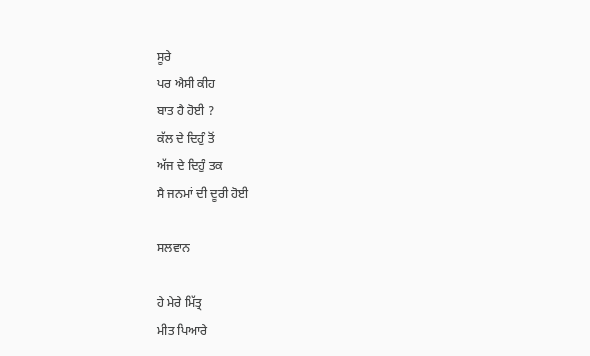ਸੂਰੇ
ਪਰ ਐਸੀ ਕੀਹ
ਬਾਤ ਹੈ ਹੋਈ ?
ਕੱਲ ਦੇ ਦਿਹੁੰ ਤੋਂ
ਅੱਜ ਦੇ ਦਿਹੁੰ ਤਕ
ਸੈ ਜਨਮਾਂ ਦੀ ਦੂਰੀ ਹੋਈ

ਸਲਵਾਨ

ਹੇ ਮੇਰੇ ਮਿੱਤ੍ਰ
ਮੀਤ ਪਿਆਰੇ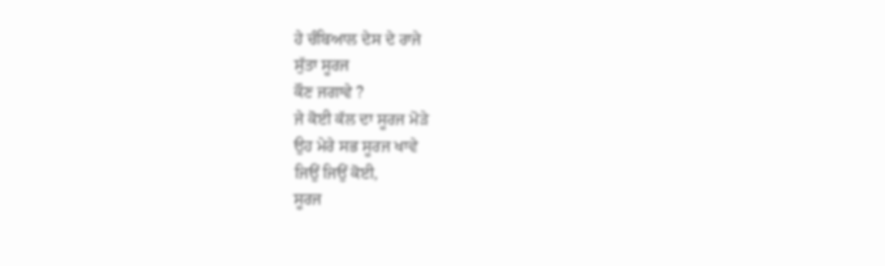ਹੇ ਚੰਬਿਆਲ ਦੇਸ ਦੇ ਰਾਜੇ
ਸੁੱਤਾ ਸੂਰਜ
ਕੌਣ ਜਗਾਵੇ ?
ਜੇ ਕੋਈ ਕੱਲ ਦਾ ਸੂਰਜ ਮੋੜੇ
ਉਹ ਮੇਰੇ ਸਭ ਸੂਰਜ ਖਾਵੇ
ਜਿਉਂ ਜਿਉਂ ਕੋਈ,
ਸੂਰਜ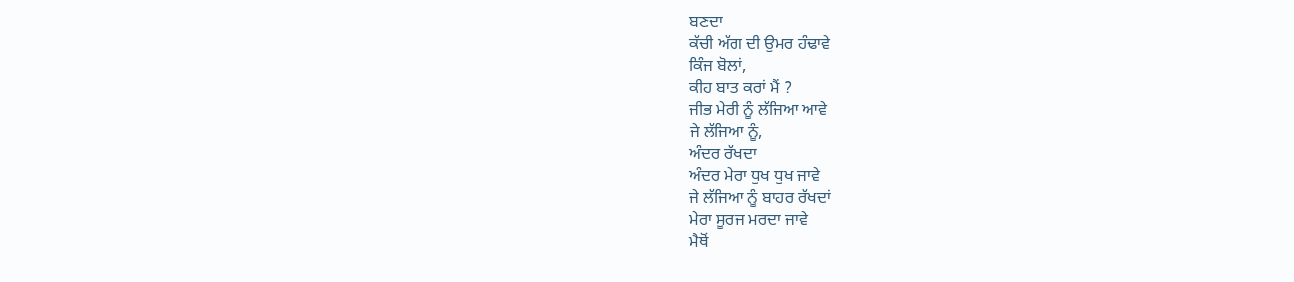ਬਣਦਾ
ਕੱਚੀ ਅੱਗ ਦੀ ਉਮਰ ਹੰਢਾਵੇ
ਕਿੰਜ ਬੋਲਾਂ,
ਕੀਹ ਬਾਤ ਕਰਾਂ ਮੈਂ ?
ਜੀਭ ਮੇਰੀ ਨੂੰ ਲੱਜਿਆ ਆਵੇ
ਜੇ ਲੱਜਿਆ ਨੂੰ,
ਅੰਦਰ ਰੱਖਦਾ
ਅੰਦਰ ਮੇਰਾ ਧੁਖ ਧੁਖ ਜਾਵੇ
ਜੇ ਲੱਜਿਆ ਨੂੰ ਬਾਹਰ ਰੱਖਦਾਂ
ਮੇਰਾ ਸੂਰਜ ਮਰਦਾ ਜਾਵੇ
ਮੈਥੋਂ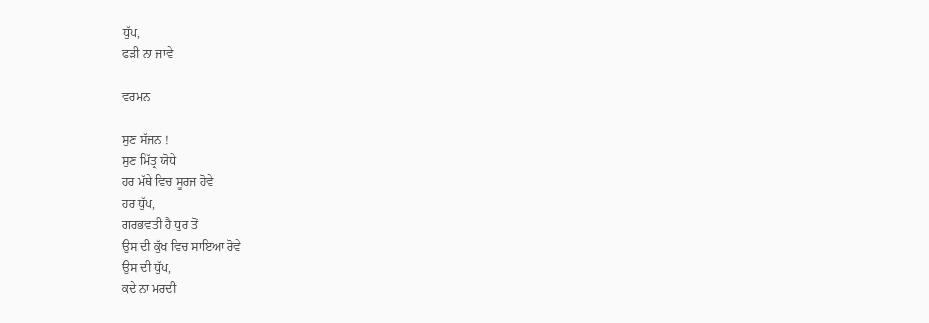ਧੁੱਪ,
ਫੜੀ ਨਾ ਜਾਵੇ

ਵਰਮਨ

ਸੁਣ ਸੱਜਨ !
ਸੁਣ ਮਿੱਤ੍ਰ ਯੋਧੇ
ਹਰ ਮੱਥੇ ਵਿਚ ਸੂਰਜ ਹੋਵੇ
ਹਰ ਧੁੱਪ,
ਗਰਭਵਤੀ ਹੈ ਧੁਰ ਤੋਂ
ਉਸ ਦੀ ਕੁੱਖ ਵਿਚ ਸਾਇਆ ਰੋਵੇ
ਉਸ ਦੀ ਧੁੱਪ,
ਕਦੇ ਨਾ ਮਰਦੀ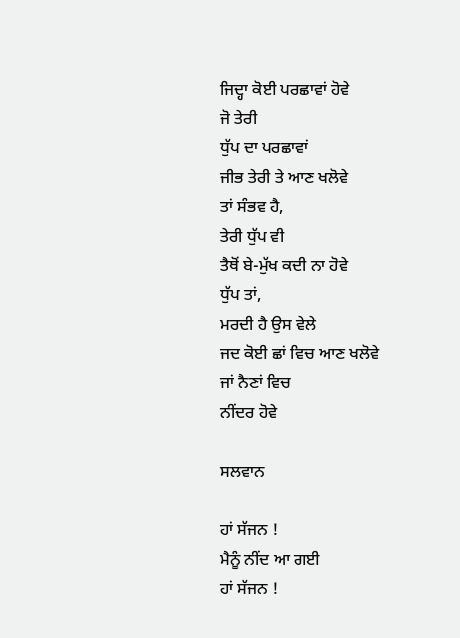ਜਿਦ੍ਹਾ ਕੋਈ ਪਰਛਾਵਾਂ ਹੋਵੇ
ਜੋ ਤੇਰੀ
ਧੁੱਪ ਦਾ ਪਰਛਾਵਾਂ
ਜੀਭ ਤੇਰੀ ਤੇ ਆਣ ਖਲੋਵੇ
ਤਾਂ ਸੰਭਵ ਹੈ,
ਤੇਰੀ ਧੁੱਪ ਵੀ
ਤੈਥੋਂ ਬੇ-ਮੁੱਖ ਕਦੀ ਨਾ ਹੋਵੇ
ਧੁੱਪ ਤਾਂ,
ਮਰਦੀ ਹੈ ਉਸ ਵੇਲੇ
ਜਦ ਕੋਈ ਛਾਂ ਵਿਚ ਆਣ ਖਲੋਵੇ
ਜਾਂ ਨੈਣਾਂ ਵਿਚ
ਨੀਂਦਰ ਹੋਵੇ

ਸਲਵਾਨ

ਹਾਂ ਸੱਜਨ !
ਮੈਨੂੰ ਨੀਂਦ ਆ ਗਈ
ਹਾਂ ਸੱਜਨ !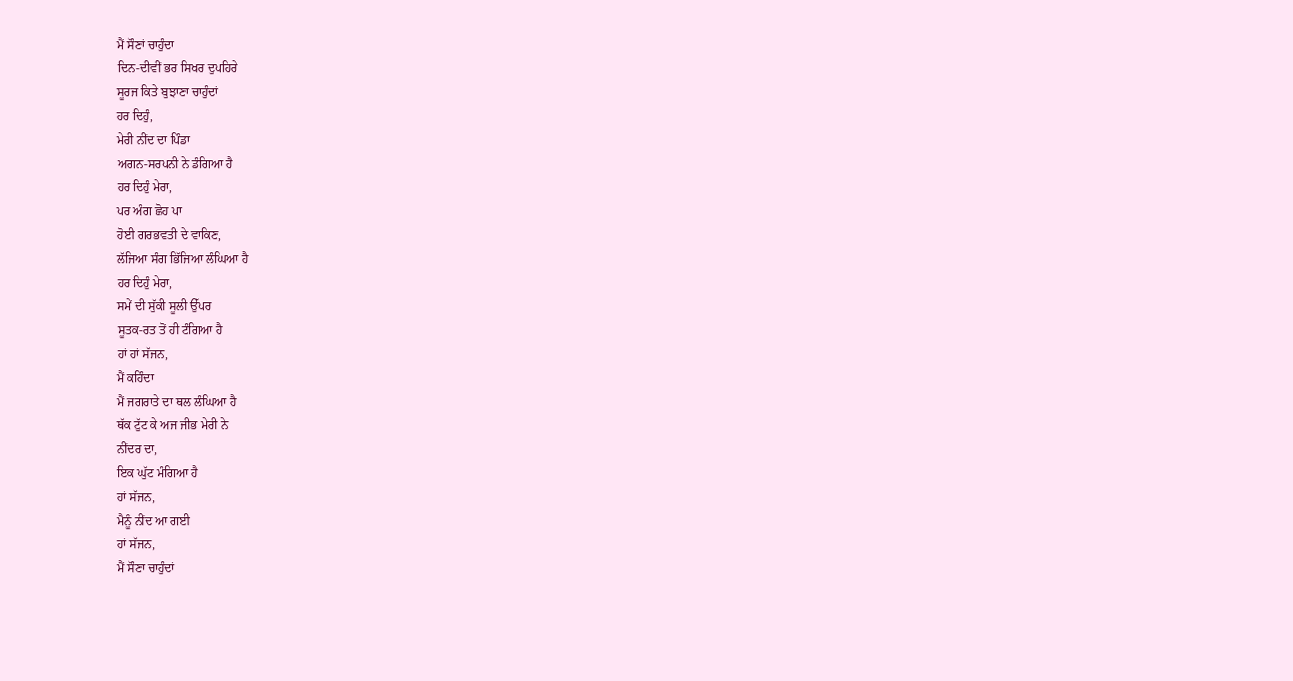ਮੈਂ ਸੌਣਾਂ ਚਾਹੁੰਦਾ
ਦਿਨ-ਦੀਵੀਂ ਭਰ ਸਿਖਰ ਦੁਪਹਿਰੇ
ਸੂਰਜ ਕਿਤੇ ਬੁਝਾਣਾ ਚਾਹੁੰਦਾਂ
ਹਰ ਦਿਹੁੰ,
ਮੇਰੀ ਨੀਂਦ ਦਾ ਪਿੰਡਾ
ਅਗਨ-ਸਰਪਨੀ ਨੇ ਡੰਗਿਆ ਹੈ
ਹਰ ਦਿਹੁੰ ਮੇਰਾ,
ਪਰ ਅੰਗ ਛੋਹ ਪਾ
ਹੋਈ ਗਰਭਵਤੀ ਦੇ ਵਾਕਿਣ,
ਲੱਜਿਆ ਸੰਗ ਭਿੱਜਿਆ ਲੰਘਿਆ ਹੈ
ਹਰ ਦਿਹੁੰ ਮੇਰਾ,
ਸਮੇਂ ਦੀ ਸੁੱਕੀ ਸੂਲੀ ਉੱਪਰ
ਸੂਤਕ-ਰਤ ਤੋਂ ਹੀ ਟੰਗਿਆ ਹੈ
ਹਾਂ ਹਾਂ ਸੱਜਨ,
ਮੈਂ ਕਹਿੰਦਾ
ਮੈਂ ਜਗਰਾਤੇ ਦਾ ਥਲ ਲੰਘਿਆ ਹੈ
ਥੱਕ ਟੁੱਟ ਕੇ ਅਜ ਜੀਭ ਮੇਰੀ ਨੇ
ਨੀਂਦਰ ਦਾ,
ਇਕ ਘੁੱਟ ਮੰਗਿਆ ਹੈ
ਹਾਂ ਸੱਜਨ,
ਮੈਨੂੰ ਨੀਂਦ ਆ ਗਈ
ਹਾਂ ਸੱਜਨ,
ਮੈਂ ਸੌਣਾ ਚਾਹੁੰਦਾਂ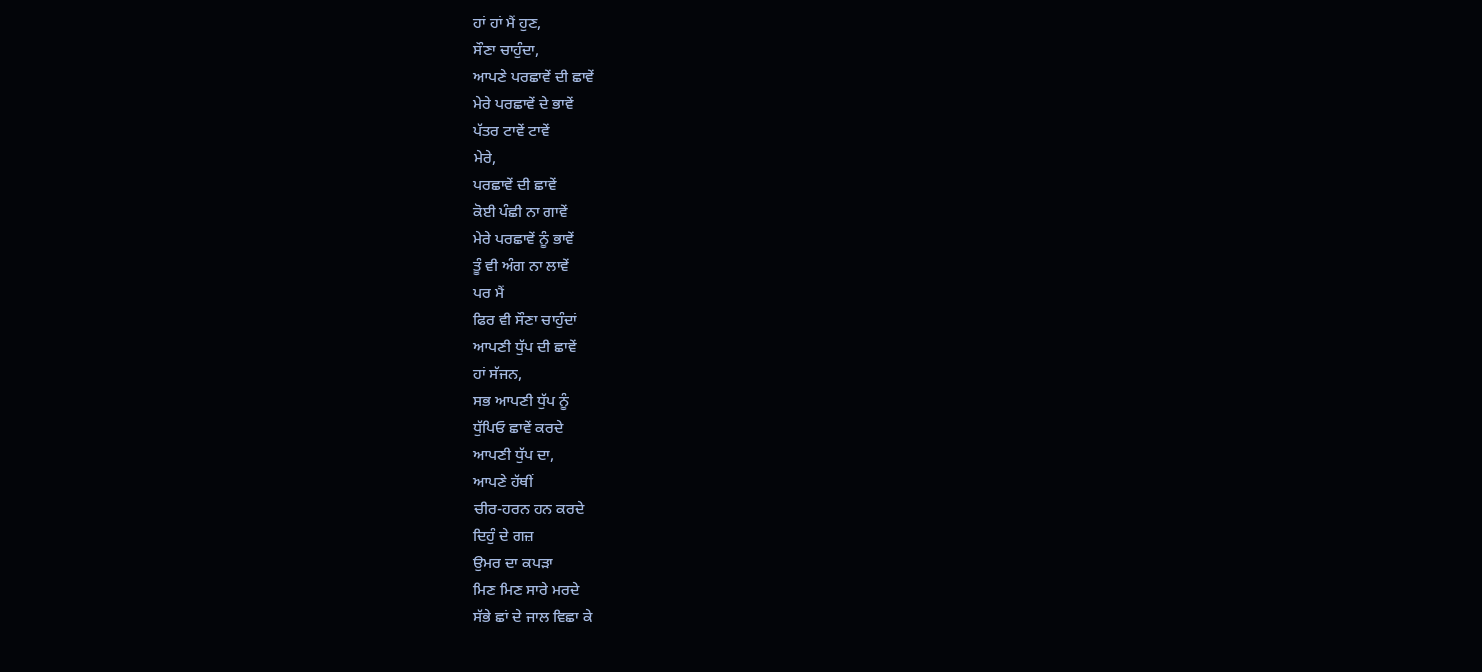ਹਾਂ ਹਾਂ ਮੈਂ ਹੁਣ,
ਸੌਣਾ ਚਾਹੁੰਦਾ,
ਆਪਣੇ ਪਰਛਾਵੇਂ ਦੀ ਛਾਵੇਂ
ਮੇਰੇ ਪਰਛਾਵੇਂ ਦੇ ਭਾਵੇਂ
ਪੱਤਰ ਟਾਵੇਂ ਟਾਵੇਂ
ਮੇਰੇ,
ਪਰਛਾਵੇਂ ਦੀ ਛਾਵੇਂ
ਕੋਈ ਪੰਛੀ ਨਾ ਗਾਵੇਂ
ਮੇਰੇ ਪਰਛਾਵੇਂ ਨੂੰ ਭਾਵੇਂ
ਤੂੰ ਵੀ ਅੰਗ ਨਾ ਲਾਵੇਂ
ਪਰ ਮੈਂ
ਫਿਰ ਵੀ ਸੌਣਾ ਚਾਹੁੰਦਾਂ
ਆਪਣੀ ਧੁੱਪ ਦੀ ਛਾਵੇਂ
ਹਾਂ ਸੱਜਨ,
ਸਭ ਆਪਣੀ ਧੁੱਪ ਨੂੰ
ਧੁੱਪਿਓ ਛਾਵੇਂ ਕਰਦੇ
ਆਪਣੀ ਧੁੱਪ ਦਾ,
ਆਪਣੇ ਹੱਥੀਂ
ਚੀਰ-ਹਰਨ ਹਨ ਕਰਦੇ
ਦਿਹੁੰ ਦੇ ਗਜ਼
ਉਮਰ ਦਾ ਕਪੜਾ
ਮਿਣ ਮਿਣ ਸਾਰੇ ਮਰਦੇ
ਸੱਭੇ ਛਾਂ ਦੇ ਜਾਲ ਵਿਛਾ ਕੇ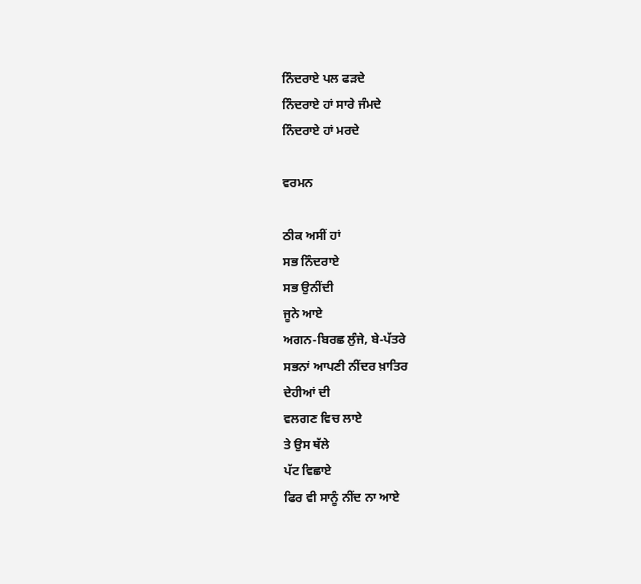ਨਿੰਦਰਾਏ ਪਲ ਫੜਦੇ
ਨਿੰਦਰਾਏ ਹਾਂ ਸਾਰੇ ਜੰਮਦੇ
ਨਿੰਦਰਾਏ ਹਾਂ ਮਰਦੇ

ਵਰਮਨ

ਠੀਕ ਅਸੀਂ ਹਾਂ
ਸਭ ਨਿੰਦਰਾਏ
ਸਭ ਉਨੀਂਦੀ
ਜੂਨੇ ਆਏ
ਅਗਨ-ਬਿਰਛ ਲੁੰਜੇ, ਬੇ-ਪੱਤਰੇ
ਸਭਨਾਂ ਆਪਣੀ ਨੀਂਦਰ ਖ਼ਾਤਿਰ
ਦੇਹੀਆਂ ਦੀ
ਵਲਗਣ ਵਿਚ ਲਾਏ
ਤੇ ਉਸ ਥੱਲੇ
ਪੱਟ ਵਿਛਾਏ
ਫਿਰ ਵੀ ਸਾਨੂੰ ਨੀਂਦ ਨਾ ਆਏ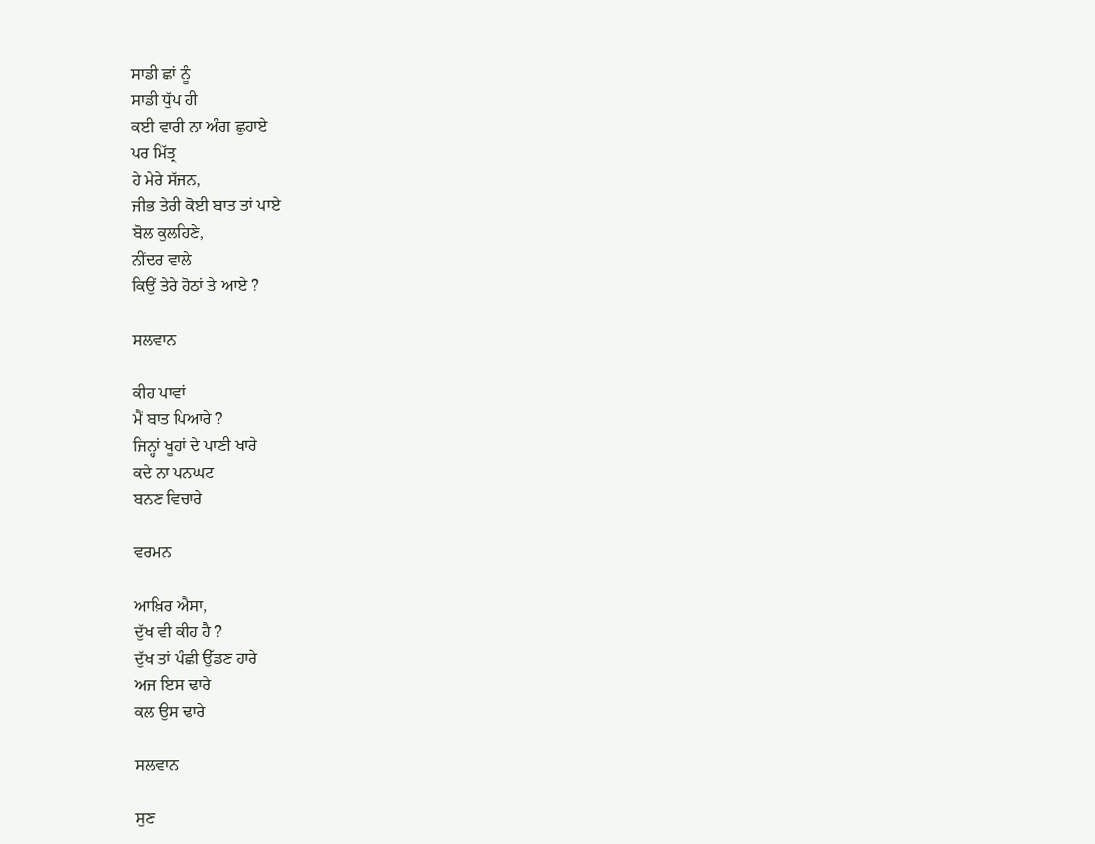ਸਾਡੀ ਛਾਂ ਨੂੰ
ਸਾਡੀ ਧੁੱਪ ਹੀ
ਕਈ ਵਾਰੀ ਨਾ ਅੰਗ ਛੁਹਾਏ
ਪਰ ਮਿੱਤ੍ਰ
ਹੇ ਮੇਰੇ ਸੱਜਨ,
ਜੀਭ ਤੇਰੀ ਕੋਈ ਬਾਤ ਤਾਂ ਪਾਏ
ਬੋਲ ਕੁਲਹਿਣੇ,
ਨੀਂਦਰ ਵਾਲੇ
ਕਿਉਂ ਤੇਰੇ ਹੋਠਾਂ ਤੇ ਆਏ ?

ਸਲਵਾਨ

ਕੀਹ ਪਾਵਾਂ
ਮੈਂ ਬਾਤ ਪਿਆਰੇ ?
ਜਿਨ੍ਹਾਂ ਖੂਹਾਂ ਦੇ ਪਾਣੀ ਖਾਰੇ
ਕਦੇ ਨਾ ਪਨਘਟ
ਬਨਣ ਵਿਚਾਰੇ

ਵਰਮਨ

ਆਖ਼ਿਰ ਐਸਾ,
ਦੁੱਖ ਵੀ ਕੀਹ ਹੈ ?
ਦੁੱਖ ਤਾਂ ਪੰਛੀ ਉੱਡਣ ਹਾਰੇ
ਅਜ ਇਸ ਢਾਰੇ
ਕਲ ਉਸ ਢਾਰੇ

ਸਲਵਾਨ

ਸੁਣ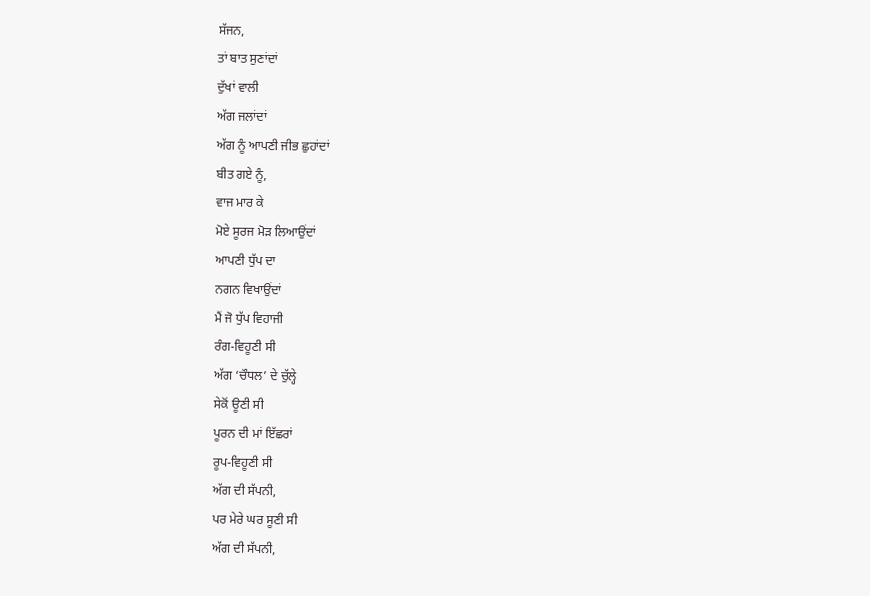ਸੱਜਨ,
ਤਾਂ ਬਾਤ ਸੁਣਾਂਦਾਂ
ਦੁੱਖਾਂ ਵਾਲੀ
ਅੱਗ ਜਲਾਂਦਾਂ
ਅੱਗ ਨੂੰ ਆਪਣੀ ਜੀਭ ਛੁਹਾਂਦਾਂ
ਬੀਤ ਗਏ ਨੂੰ,
ਵਾਜ ਮਾਰ ਕੇ
ਮੋਏ ਸੂਰਜ ਮੋੜ ਲਿਆਉਂਦਾਂ
ਆਪਣੀ ਧੁੱਪ ਦਾ
ਨਗਨ ਵਿਖਾਉਂਦਾਂ
ਮੈਂ ਜੋ ਧੁੱਪ ਵਿਹਾਜੀ
ਰੰਗ-ਵਿਹੂਣੀ ਸੀ
ਅੱਗ ‘ਚੌਧਲ’ ਦੇ ਚੁੱਲ੍ਹੇ
ਸੇਕੋਂ ਊਣੀ ਸੀ
ਪੂਰਨ ਦੀ ਮਾਂ ਇੱਛਰਾਂ
ਰੂਪ-ਵਿਹੂਣੀ ਸੀ
ਅੱਗ ਦੀ ਸੱਪਨੀ,
ਪਰ ਮੇਰੇ ਘਰ ਸੂਣੀ ਸੀ
ਅੱਗ ਦੀ ਸੱਪਨੀ,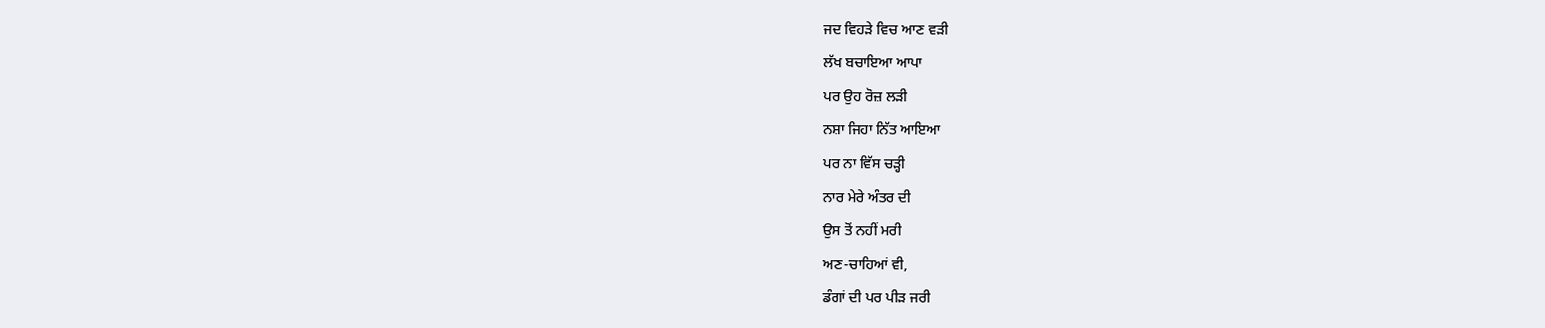ਜਦ ਵਿਹੜੇ ਵਿਚ ਆਣ ਵੜੀ
ਲੱਖ ਬਚਾਇਆ ਆਪਾ
ਪਰ ਉਹ ਰੋਜ਼ ਲੜੀ
ਨਸ਼ਾ ਜਿਹਾ ਨਿੱਤ ਆਇਆ
ਪਰ ਨਾ ਵਿੱਸ ਚੜ੍ਹੀ
ਨਾਰ ਮੇਰੇ ਅੰਤਰ ਦੀ
ਉਸ ਤੋਂ ਨਹੀਂ ਮਰੀ
ਅਣ-ਚਾਹਿਆਂ ਵੀ,
ਡੰਗਾਂ ਦੀ ਪਰ ਪੀੜ ਜਰੀ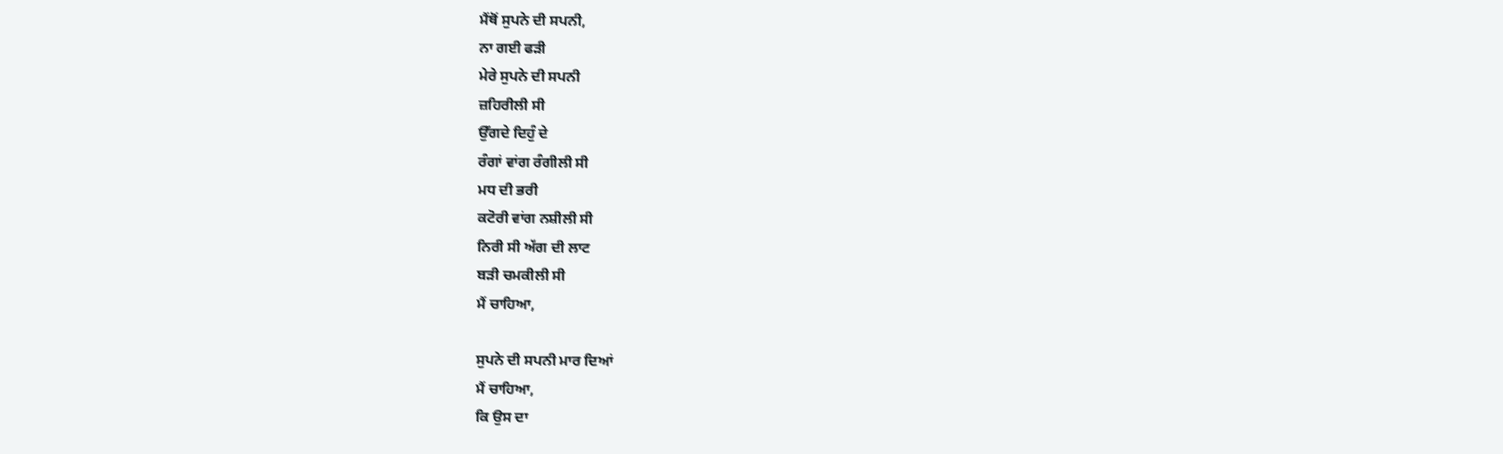ਮੈਂਥੋਂ ਸੁਪਨੇ ਦੀ ਸਪਨੀ,
ਨਾ ਗਈ ਫੜੀ
ਮੇਰੇ ਸੁਪਨੇ ਦੀ ਸਪਨੀ
ਜ਼ਹਿਰੀਲੀ ਸੀ
ਉੱਗਦੇ ਦਿਹੁੰ ਦੇ
ਰੰਗਾਂ ਵਾਂਗ ਰੰਗੀਲੀ ਸੀ
ਮਧ ਦੀ ਭਰੀ
ਕਟੋਰੀ ਵਾਂਗ ਨਸ਼ੀਲੀ ਸੀ
ਨਿਰੀ ਸੀ ਅੱਗ ਦੀ ਲਾਟ
ਬੜੀ ਚਮਕੀਲੀ ਸੀ
ਮੈਂ ਚਾਹਿਆ,

ਸੁਪਨੇ ਦੀ ਸਪਨੀ ਮਾਰ ਦਿਆਂ
ਮੈਂ ਚਾਹਿਆ,
ਕਿ ਉਸ ਦਾ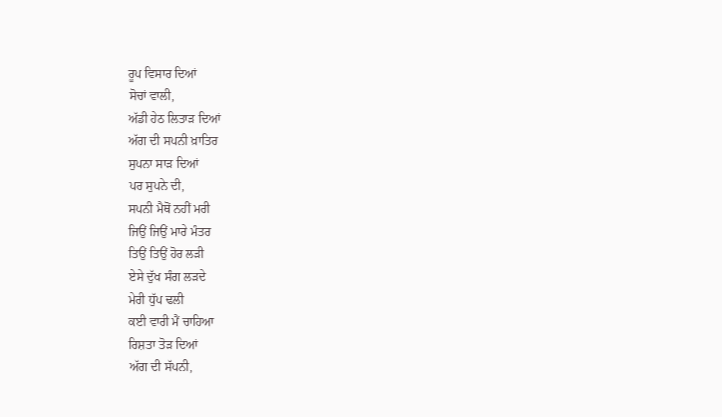ਰੂਪ ਵਿਸਾਰ ਦਿਆਂ
ਸੋਚਾਂ ਵਾਲੀ,
ਅੱਡੀ ਹੇਠ ਲਿਤਾੜ ਦਿਆਂ
ਅੱਗ ਦੀ ਸਪਨੀ ਖ਼ਾਤਿਰ
ਸੁਪਨਾ ਸਾੜ ਦਿਆਂ
ਪਰ ਸੁਪਨੇ ਦੀ,
ਸਪਨੀ ਮੈਥੋਂ ਨਹੀਂ ਮਰੀ
ਜਿਉਂ ਜਿਉਂ ਮਾਰੇ ਮੰਤਰ
ਤਿਉਂ ਤਿਉਂ ਹੋਰ ਲੜੀ
ਏਸੇ ਦੁੱਖ ਸੰਗ ਲੜਦੇ
ਮੇਰੀ ਧੁੱਪ ਢਲੀ
ਕਈ ਵਾਰੀ ਮੈਂ ਚਾਹਿਆ
ਰਿਸ਼ਤਾ ਤੋੜ ਦਿਆਂ
ਅੱਗ ਦੀ ਸੱਪਨੀ,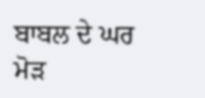ਬਾਬਲ ਦੇ ਘਰ ਮੋੜ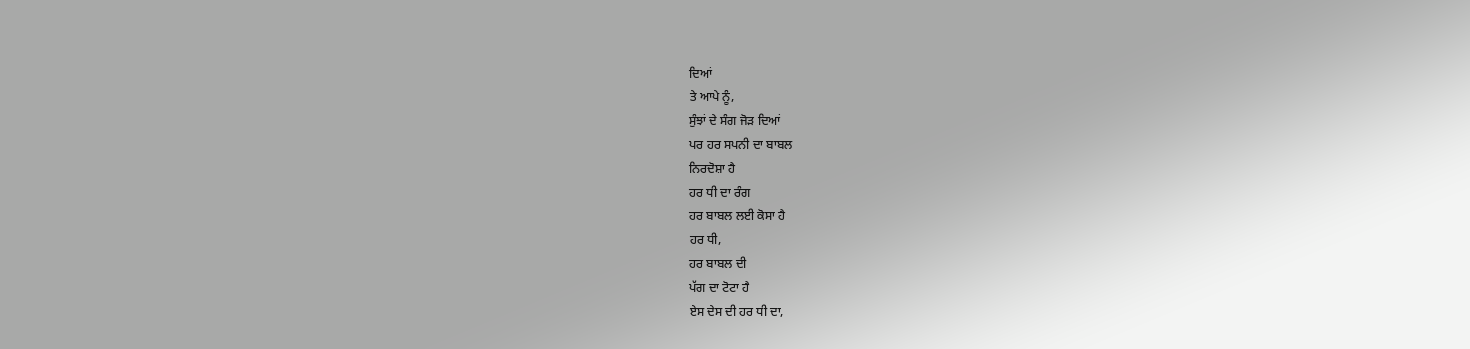ਦਿਆਂ
ਤੇ ਆਪੇ ਨੂੰ,
ਸੁੰਝਾਂ ਦੇ ਸੰਗ ਜੋੜ ਦਿਆਂ
ਪਰ ਹਰ ਸਪਨੀ ਦਾ ਬਾਬਲ
ਨਿਰਦੋਸ਼ਾ ਹੈ
ਹਰ ਧੀ ਦਾ ਰੰਗ
ਹਰ ਬਾਬਲ ਲਈ ਕੋਸਾ ਹੈ
ਹਰ ਧੀ,
ਹਰ ਬਾਬਲ ਦੀ
ਪੱਗ ਦਾ ਟੋਟਾ ਹੈ
ਏਸ ਦੇਸ ਦੀ ਹਰ ਧੀ ਦਾ,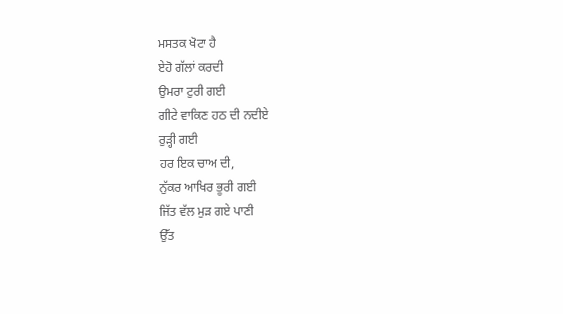ਮਸਤਕ ਖੋਟਾ ਹੈ
ਏਹੋ ਗੱਲਾਂ ਕਰਦੀ
ਉਮਰਾ ਟੁਰੀ ਗਈ
ਗੀਟੇ ਵਾਕਿਣ ਹਠ ਦੀ ਨਦੀਏ
ਰੁੜ੍ਹੀ ਗਈ
ਹਰ ਇਕ ਚਾਅ ਦੀ,
ਨੁੱਕਰ ਆਖਿਰ ਭੂਰੀ ਗਈ
ਜਿੱਤ ਵੱਲ ਮੁੜ ਗਏ ਪਾਣੀ
ਉੱਤ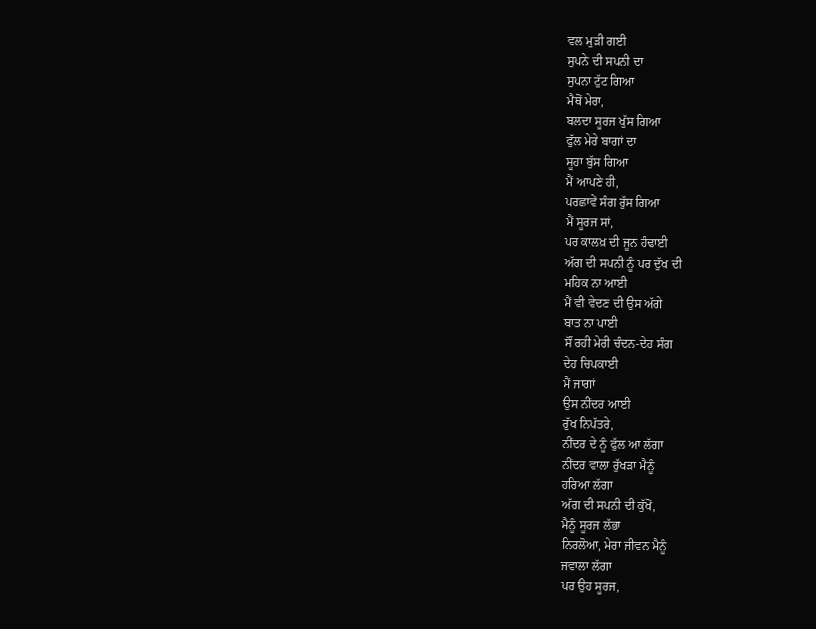ਵਲ ਮੁੜੀ ਗਈ
ਸੁਪਨੇ ਦੀ ਸਪਨੀ ਦਾ
ਸੁਪਨਾ ਟੁੱਟ ਗਿਆ
ਮੈਥੋਂ ਮੇਰਾ,
ਬਲਦਾ ਸੂਰਜ ਖੁੱਸ ਗਿਆ
ਫੁੱਲ ਮੇਰੇ ਬਾਗਾਂ ਦਾ
ਸੂਹਾ ਬੁੱਸ ਗਿਆ
ਮੈਂ ਆਪਣੇ ਹੀ,
ਪਰਛਾਵੇਂ ਸੰਗ ਰੁੱਸ ਗਿਆ
ਮੈਂ ਸੂਰਜ ਸਾਂ,
ਪਰ ਕਾਲਖ਼ ਦੀ ਜੂਨ ਹੰਢਾਈ
ਅੱਗ ਦੀ ਸਪਨੀ ਨੂੰ ਪਰ ਦੁੱਖ ਦੀ
ਮਹਿਕ ਨਾ ਆਈ
ਮੈਂ ਵੀ ਵੇਦਣ ਦੀ ਉਸ ਅੱਗੇ
ਬਾਤ ਨਾ ਪਾਈ
ਸੌਂ ਰਹੀ ਮੇਰੀ ਚੰਦਨ-ਦੇਹ ਸੰਗ
ਦੇਹ ਚਿਪਕਾਈ
ਮੈਂ ਜਾਗਾਂ
ਉਸ ਨੀਂਦਰ ਆਈ
ਰੁੱਖ ਨਿਪੱਤਰੇ,
ਨੀਂਦਰ ਦੇ ਨੂੰ ਫੁੱਲ ਆ ਲੱਗਾ
ਨੀਂਦਰ ਵਾਲਾ ਰੁੱਖੜਾ ਮੈਨੂੰ
ਹਰਿਆ ਲੱਗਾ
ਅੱਗ ਦੀ ਸਪਨੀ ਦੀ ਕੁੱਖੋਂ,
ਮੈਨੂੰ ਸੂਰਜ ਲੱਭਾ
ਨਿਰਲੋਆ, ਮੇਰਾ ਜੀਵਨ ਮੈਨੂੰ
ਜਵਾਲਾ ਲੱਗਾ
ਪਰ ਉਹ ਸੂਰਜ,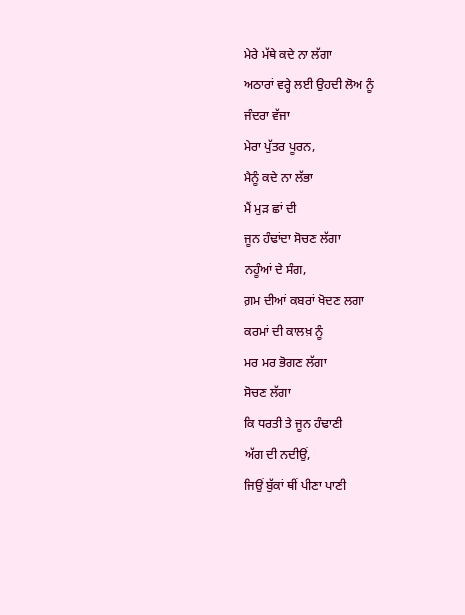ਮੇਰੇ ਮੱਥੇ ਕਦੇ ਨਾ ਲੱਗਾ
ਅਠਾਰਾਂ ਵਰ੍ਹੇ ਲਈ ਉਹਦੀ ਲੋਅ ਨੂੰ
ਜੰਦਰਾ ਵੱਜਾ
ਮੇਰਾ ਪੁੱਤਰ ਪੂਰਨ,
ਮੈਨੂੰ ਕਦੇ ਨਾ ਲੱਭਾ
ਮੈਂ ਮੁੜ ਛਾਂ ਦੀ
ਜੂਨ ਹੰਢਾਂਦਾ ਸੋਚਣ ਲੱਗਾ
ਨਹੂੰਆਂ ਦੇ ਸੰਗ,
ਗ਼ਮ ਦੀਆਂ ਕਬਰਾਂ ਖੋਦਣ ਲਗਾ
ਕਰਮਾਂ ਦੀ ਕਾਲਖ਼ ਨੂੰ
ਮਰ ਮਰ ਭੋਗਣ ਲੱਗਾ
ਸੋਚਣ ਲੱਗਾ
ਕਿ ਧਰਤੀ ਤੇ ਜੂਨ ਹੰਢਾਣੀ
ਅੱਗ ਦੀ ਨਦੀਉਂ,
ਜਿਉਂ ਬੁੱਕਾਂ ਥੀਂ ਪੀਣਾ ਪਾਣੀ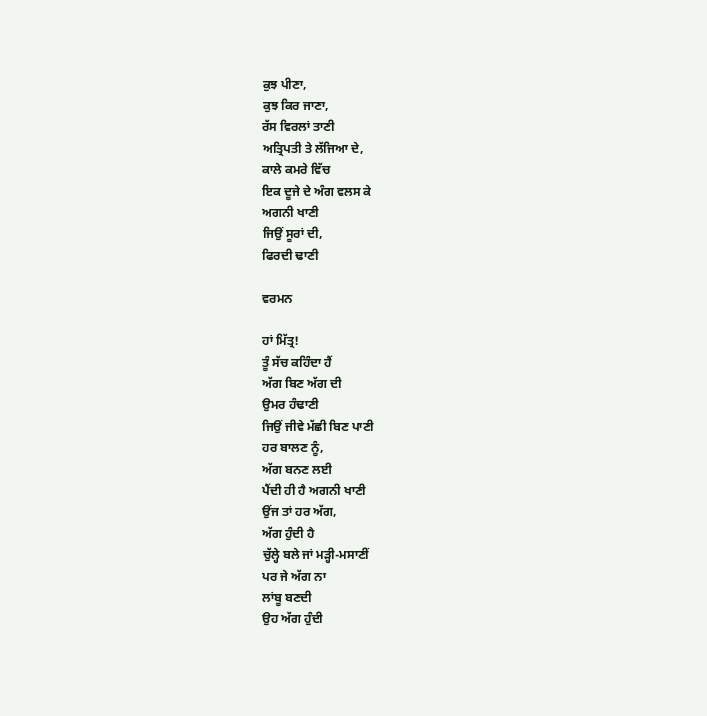ਕੁਝ ਪੀਣਾ,
ਕੁਝ ਕਿਰ ਜਾਣਾ,
ਰੱਸ ਵਿਰਲਾਂ ਤਾਣੀ
ਅਤ੍ਰਿਪਤੀ ਤੇ ਲੱਜਿਆ ਦੇ,
ਕਾਲੇ ਕਮਰੇ ਵਿੱਚ
ਇਕ ਦੂਜੇ ਦੇ ਅੰਗ ਵਲਸ ਕੇ
ਅਗਨੀ ਖਾਣੀ
ਜਿਉਂ ਸੂਰਾਂ ਦੀ,
ਫਿਰਦੀ ਢਾਣੀ

ਵਰਮਨ

ਹਾਂ ਮਿੱਤ੍ਰ!
ਤੂੰ ਸੱਚ ਕਹਿੰਦਾ ਹੈਂ
ਅੱਗ ਬਿਣ ਅੱਗ ਦੀ
ਉਮਰ ਹੰਢਾਣੀ
ਜਿਉਂ ਜੀਵੇ ਮੱਛੀ ਬਿਣ ਪਾਣੀ
ਹਰ ਬਾਲਣ ਨੂੰ,
ਅੱਗ ਬਨਣ ਲਈ
ਪੈਂਦੀ ਹੀ ਹੈ ਅਗਨੀ ਖਾਣੀ
ਉਂਜ ਤਾਂ ਹਰ ਅੱਗ,
ਅੱਗ ਹੁੰਦੀ ਹੈ
ਚੁੱਲ੍ਹੇ ਬਲੇ ਜਾਂ ਮੜ੍ਹੀ-ਮਸਾਣੀਂ
ਪਰ ਜੇ ਅੱਗ ਨਾ
ਲਾਂਬੂ ਬਣਦੀ
ਉਹ ਅੱਗ ਹੁੰਦੀ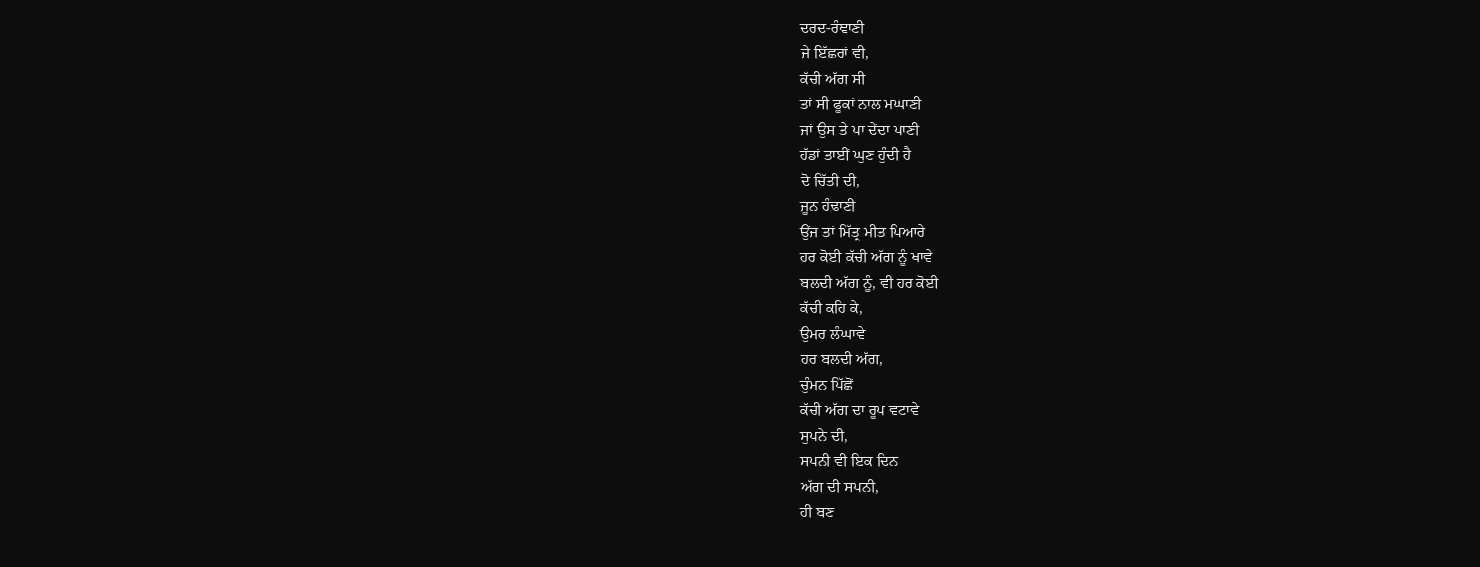ਦਰਦ-ਰੰਞਾਣੀ
ਜੇ ਇੱਛਰਾਂ ਵੀ,
ਕੱਚੀ ਅੱਗ ਸੀ
ਤਾਂ ਸੀ ਫੂਕਾਂ ਨਾਲ ਮਘਾਣੀ
ਜਾਂ ਉਸ ਤੇ ਪਾ ਦੇਂਦਾ ਪਾਣੀ
ਹੱਡਾਂ ਤਾਈਂ ਘੁਣ ਹੁੰਦੀ ਹੈ
ਦੋ ਚਿੱਤੀ ਦੀ,
ਜੂਨ ਹੰਢਾਣੀ
ਉਂਜ ਤਾਂ ਮਿੱਤ੍ਰ ਮੀਤ ਪਿਆਰੇ
ਹਰ ਕੋਈ ਕੱਚੀ ਅੱਗ ਨੂੰ ਖਾਵੇ
ਬਲਦੀ ਅੱਗ ਨੂੰ, ਵੀ ਹਰ ਕੋਈ
ਕੱਚੀ ਕਹਿ ਕੇ,
ਉਮਰ ਲੰਘਾਵੇ
ਹਰ ਬਲਦੀ ਅੱਗ,
ਚੁੰਮਨ ਪਿੱਛੋਂ
ਕੱਚੀ ਅੱਗ ਦਾ ਰੂਪ ਵਟਾਵੇ
ਸੁਪਨੇ ਦੀ,
ਸਪਨੀ ਵੀ ਇਕ ਦਿਨ
ਅੱਗ ਦੀ ਸਪਨੀ,
ਹੀ ਬਣ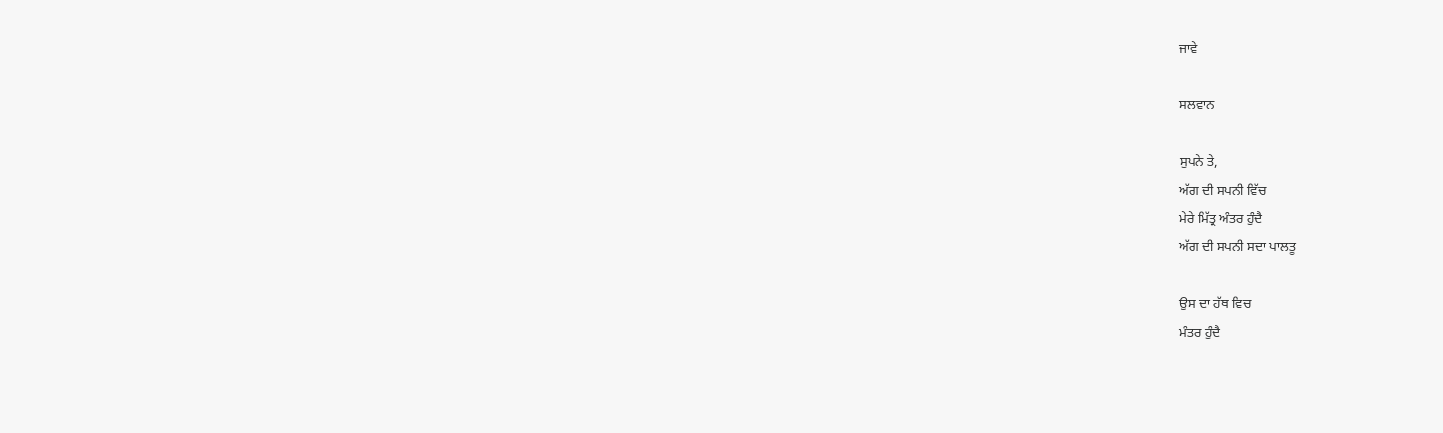ਜਾਵੇ

ਸਲਵਾਨ

ਸੁਪਨੇ ਤੇ,
ਅੱਗ ਦੀ ਸਪਨੀ ਵਿੱਚ
ਮੇਰੇ ਮਿੱਤ੍ਰ ਅੰਤਰ ਹੁੰਦੈ
ਅੱਗ ਦੀ ਸਪਨੀ ਸਦਾ ਪਾਲਤੂ

ਉਸ ਦਾ ਹੱਥ ਵਿਚ
ਮੰਤਰ ਹੁੰਦੈ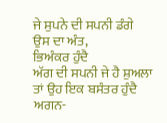ਜੇ ਸੁਪਨੇ ਦੀ ਸਪਨੀ ਡੰਗੇ
ਉਸ ਦਾ ਅੰਤ,
ਭਿਅੰਕਰ ਹੁੰਦੈ
ਅੱਗ ਦੀ ਸਪਨੀ ਜੇ ਹੈ ਸ਼ੁਅਲਾ
ਤਾਂ ਉਹ ਇਕ ਬਸੰਤਰ ਹੁੰਦੈ
ਅਗਨ-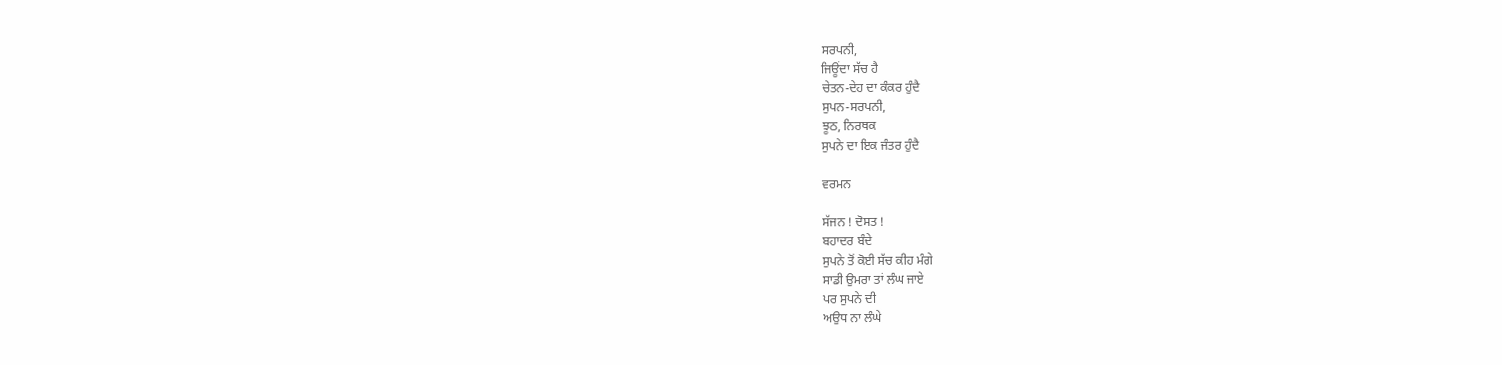ਸਰਪਨੀ,
ਜਿਊਂਦਾ ਸੱਚ ਹੈ
ਚੇਤਨ-ਦੇਹ ਦਾ ਕੰਕਰ ਹੁੰਦੈ
ਸੁਪਨ-ਸਰਪਨੀ,
ਝੂਠ, ਨਿਰਥਕ
ਸੁਪਨੇ ਦਾ ਇਕ ਜੰਤਰ ਹੁੰਦੈ

ਵਰਮਨ

ਸੱਜਨ ! ਦੋਸਤ !
ਬਹਾਦਰ ਬੰਦੇ
ਸੁਪਨੇ ਤੋਂ ਕੋਈ ਸੱਚ ਕੀਹ ਮੰਗੇ
ਸਾਡੀ ਉਮਰਾ ਤਾਂ ਲੰਘ ਜਾਏ
ਪਰ ਸੁਪਨੇ ਦੀ
ਅਉਧ ਨਾ ਲੰਘੇ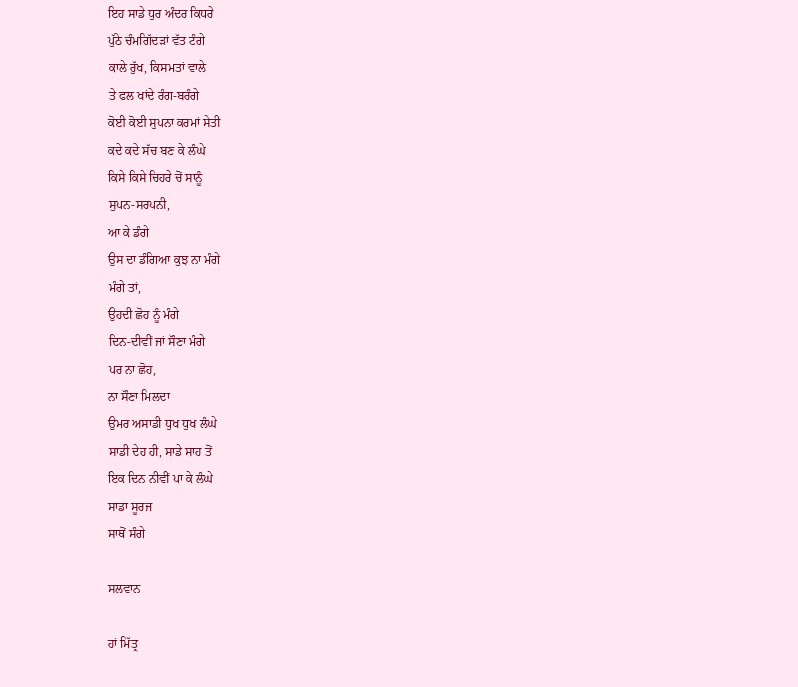ਇਹ ਸਾਡੇ ਧੁਰ ਅੰਦਰ ਕਿਧਰੇ
ਪੁੱਠੇ ਚੰਮਗਿੱਦੜਾਂ ਵੱਤ ਟੰਗੇ
ਕਾਲੇ ਰੁੱਖ, ਕਿਸਮਤਾਂ ਵਾਲੇ
ਤੇ ਫਲ ਖਾਂਦੇ ਰੰਗ-ਬਰੰਗੇ
ਕੋਈ ਕੋਈ ਸੁਪਨਾ ਕਰਮਾਂ ਸੇਤੀ
ਕਦੇ ਕਦੇ ਸੱਚ ਬਣ ਕੇ ਲੰਘੇ
ਕਿਸੇ ਕਿਸੇ ਚਿਹਰੇ ਚੋਂ ਸਾਨੂੰ
ਸੁਪਨ-ਸਰਪਨੀ,
ਆ ਕੇ ਡੰਗੇ
ਉਸ ਦਾ ਡੰਗਿਆ ਕੁਝ ਨਾ ਮੰਗੇ
ਮੰਗੇ ਤਾਂ,
ਉਹਦੀ ਛੋਹ ਨੂੰ ਮੰਗੇ
ਦਿਨ-ਦੀਵੀਂ ਜਾਂ ਸੌਣਾ ਮੰਗੇ
ਪਰ ਨਾ ਛੋਹ,
ਨਾ ਸੌਣਾ ਮਿਲਦਾ
ਉਮਰ ਅਸਾਡੀ ਧੁਖ ਧੁਖ ਲੰਘੇ
ਸਾਡੀ ਦੇਹ ਹੀ, ਸਾਡੇ ਸਾਹ ਤੋਂ
ਇਕ ਦਿਨ ਨੀਵੀਂ ਪਾ ਕੇ ਲੰਘੇ
ਸਾਡਾ ਸੂਰਜ
ਸਾਥੋਂ ਸੰਗੇ

ਸਲਵਾਨ

ਹਾਂ ਮਿੱਤ੍ਰ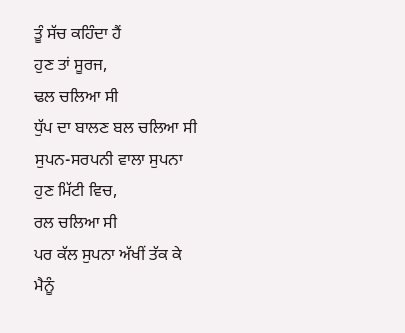ਤੂੰ ਸੱਚ ਕਹਿੰਦਾ ਹੈਂ
ਹੁਣ ਤਾਂ ਸੂਰਜ,
ਢਲ ਚਲਿਆ ਸੀ
ਧੁੱਪ ਦਾ ਬਾਲਣ ਬਲ ਚਲਿਆ ਸੀ
ਸੁਪਨ-ਸਰਪਨੀ ਵਾਲਾ ਸੁਪਨਾ
ਹੁਣ ਮਿੱਟੀ ਵਿਚ,
ਰਲ ਚਲਿਆ ਸੀ
ਪਰ ਕੱਲ ਸੁਪਨਾ ਅੱਖੀਂ ਤੱਕ ਕੇ
ਮੈਨੂੰ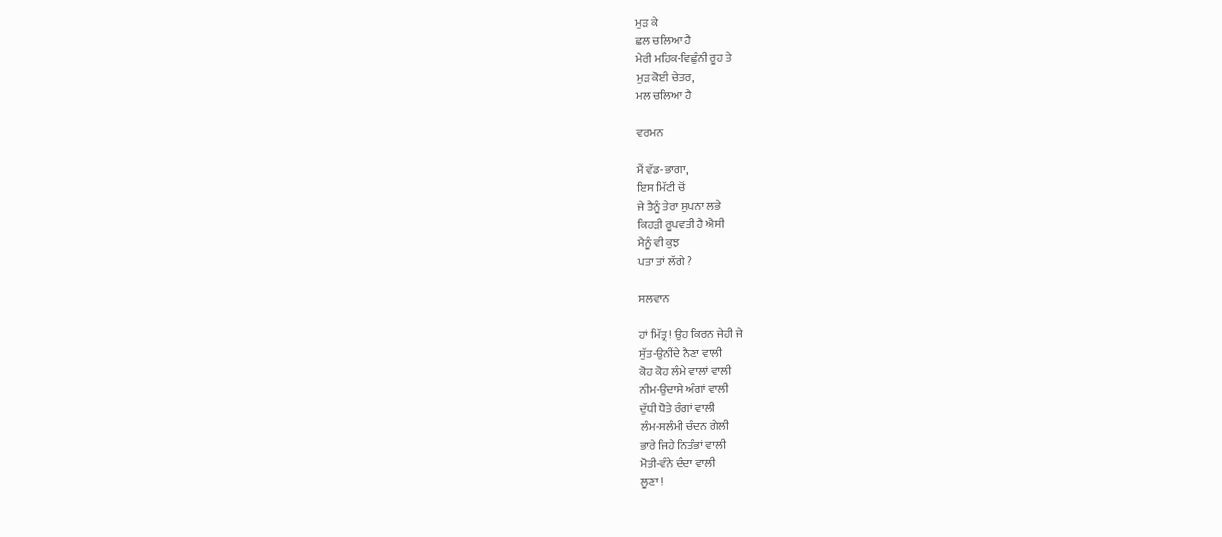ਮੁੜ ਕੇ
ਛਲ ਚਲਿਆ ਹੈ
ਮੇਰੀ ਮਹਿਕ-ਵਿਛੁੰਨੀ ਰੂਹ ਤੇ
ਮੁੜ ਕੋਈ ਚੇਤਰ,
ਮਲ ਚਲਿਆ ਹੈ

ਵਰਮਨ

ਮੈਂ ਵੱਡ-ਭਾਗਾ,
ਇਸ ਮਿੱਟੀ ਚੋਂ
ਜੇ ਤੈਨੂੰ ਤੇਰਾ ਸੁਪਨਾ ਲਭੇ
ਕਿਹੜੀ ਰੂਪਵਤੀ ਹੈ ਐਸੀ
ਮੈਨੂੰ ਵੀ ਕੁਝ
ਪਤਾ ਤਾਂ ਲੱਗੇ ?

ਸਲਵਾਨ

ਹਾਂ ਮਿੱਤ੍ਰ ! ਉਹ ਕਿਰਨ ਜੇਹੀ ਜੇ
ਸੁੱਤ-ਉਨੀਂਦੇ ਨੈਣਾ ਵਾਲੀ
ਕੋਹ ਕੋਹ ਲੰਮੇ ਵਾਲਾਂ ਵਾਲੀ
ਨੀਮ-ਉਦਾਸੇ ਅੰਗਾਂ ਵਾਲੀ
ਦੁੱਧੀ ਧੋਤੇ ਰੰਗਾਂ ਵਾਲੀ
ਲੰਮ-ਸਲੰਮੀ ਚੰਦਨ ਗੇਲੀ
ਭਾਰੇ ਜਿਹੇ ਨਿਤੰਭਾਂ ਵਾਲੀ
ਮੋਤੀ-ਵੰਨੇ ਦੰਦਾ ਵਾਲੀ
ਲੂਣਾ !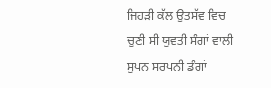ਜਿਹੜੀ ਕੱਲ ਉਤਸੱਵ ਵਿਚ
ਚੁਣੀ ਸੀ ਯੁਵਤੀ ਸੰਗਾਂ ਵਾਲੀ
ਸੁਪਨ ਸਰਪਨੀ ਡੰਗਾਂ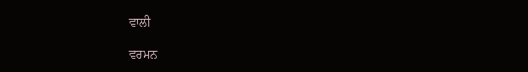ਵਾਲੀ

ਵਰਮਨ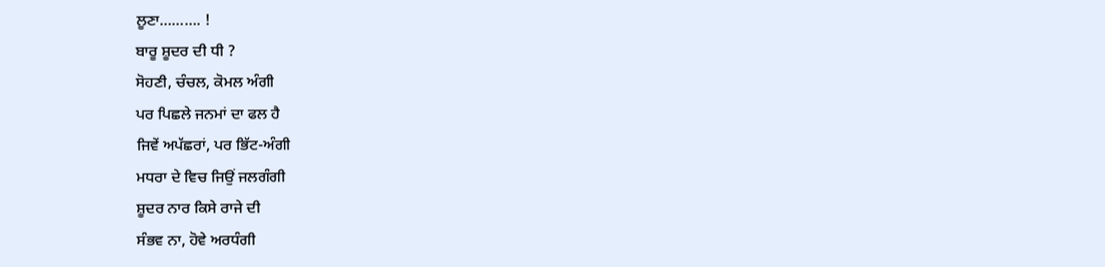ਲੂਣਾ………. !
ਬਾਰੂ ਸ਼ੂਦਰ ਦੀ ਧੀ ?
ਸੋਹਣੀ, ਚੰਚਲ, ਕੋਮਲ ਅੰਗੀ
ਪਰ ਪਿਛਲੇ ਜਨਮਾਂ ਦਾ ਫਲ ਹੈ
ਜਿਵੇਂ ਅਪੱਛਰਾਂ, ਪਰ ਭਿੱਟ-ਅੰਗੀ
ਮਧਰਾ ਦੇ ਵਿਚ ਜਿਉਂ ਜਲਗੰਗੀ
ਸ਼ੂਦਰ ਨਾਰ ਕਿਸੇ ਰਾਜੇ ਦੀ
ਸੰਭਵ ਨਾ, ਹੋਵੇ ਅਰਧੰਗੀ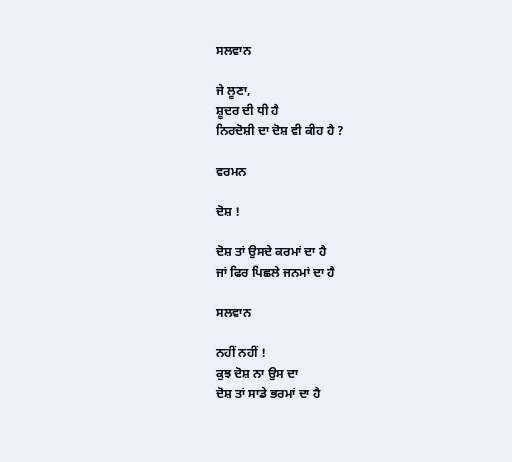ਸਲਵਾਨ

ਜੇ ਲੂਣਾ,
ਸ਼ੂਦਰ ਦੀ ਧੀ ਹੈ
ਨਿਰਦੋਸ਼ੀ ਦਾ ਦੋਸ਼ ਵੀ ਕੀਹ ਹੈ ?

ਵਰਮਨ

ਦੋਸ਼ !

ਦੋਸ਼ ਤਾਂ ਉਸਦੇ ਕਰਮਾਂ ਦਾ ਹੈ
ਜਾਂ ਫਿਰ ਪਿਛਲੇ ਜਨਮਾਂ ਦਾ ਹੈ

ਸਲਵਾਨ

ਨਹੀਂ ਨਹੀਂ !
ਕੁਝ ਦੋਸ਼ ਨਾ ਉਸ ਦਾ
ਦੋਸ਼ ਤਾਂ ਸਾਡੇ ਭਰਮਾਂ ਦਾ ਹੈ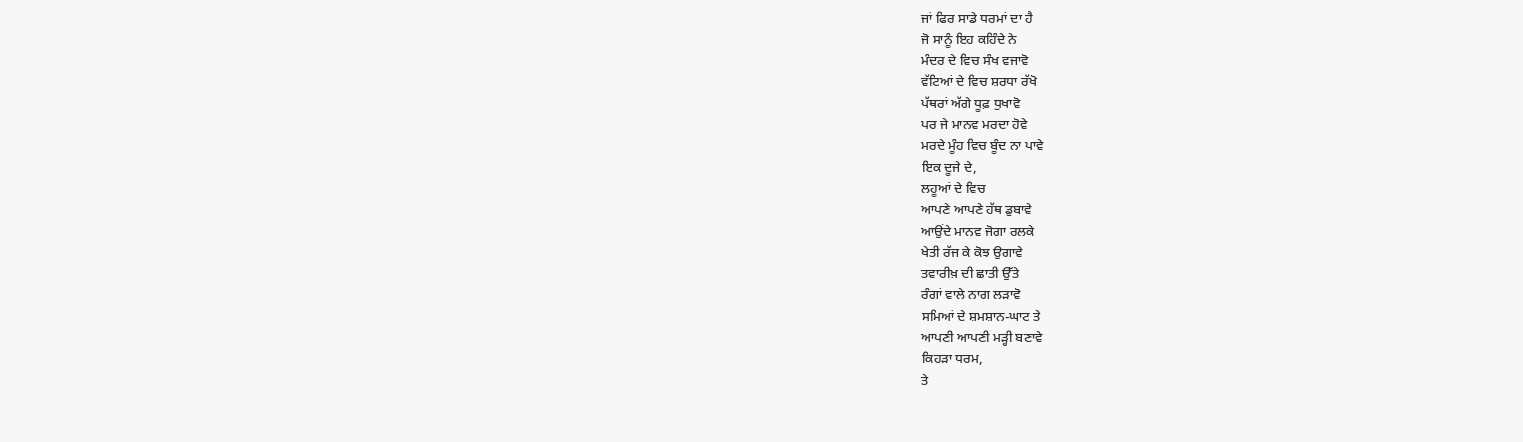ਜਾਂ ਫਿਰ ਸਾਡੇ ਧਰਮਾਂ ਦਾ ਹੈ
ਜੋ ਸਾਨੂੰ ਇਹ ਕਹਿੰਦੇ ਨੇ
ਮੰਦਰ ਦੇ ਵਿਚ ਸੰਖ ਵਜਾਵੋ
ਵੱਟਿਆਂ ਦੇ ਵਿਚ ਸ਼ਰਧਾ ਰੱਖੋ
ਪੱਥਰਾਂ ਅੱਗੇ ਧੂਫ਼ ਧੁਖਾਵੋ
ਪਰ ਜੇ ਮਾਨਵ ਮਰਦਾ ਹੋਵੇ
ਮਰਦੇ ਮੂੰਹ ਵਿਚ ਬੂੰਦ ਨਾ ਪਾਵੇ
ਇਕ ਦੂਜੇ ਦੇ,
ਲਹੂਆਂ ਦੇ ਵਿਚ
ਆਪਣੇ ਆਪਣੇ ਹੱਥ ਡੁਬਾਵੇ
ਆਉਂਦੇ ਮਾਨਵ ਜੋਗਾ ਰਲਕੇ
ਖੇਤੀ ਰੱਜ ਕੇ ਕੋਝ ਉਗਾਵੇ
ਤਵਾਰੀਖ਼ ਦੀ ਛਾਤੀ ਉੱਤੇ
ਰੰਗਾਂ ਵਾਲੇ ਨਾਗ ਲੜਾਵੋ
ਸਮਿਆਂ ਦੇ ਸ਼ਮਸ਼ਾਨ-ਘਾਟ ਤੇ
ਆਪਣੀ ਆਪਣੀ ਮੜ੍ਹੀ ਬਣਾਵੇ
ਕਿਹੜਾ ਧਰਮ,
ਤੇ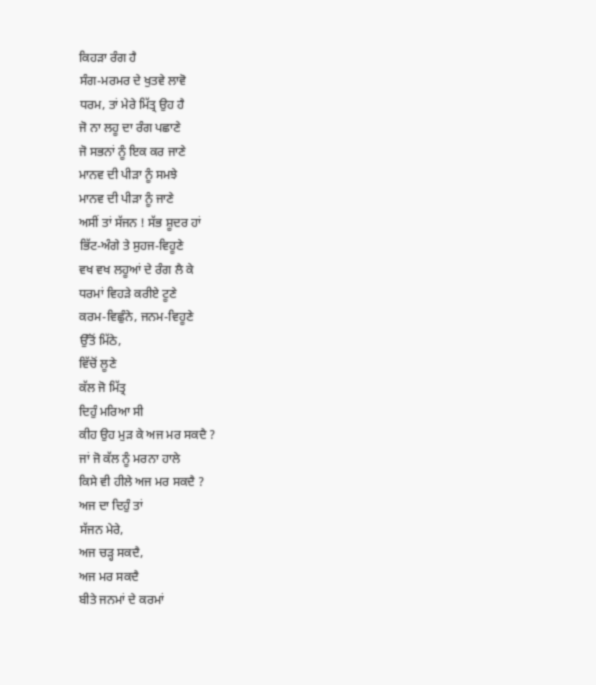ਕਿਹੜਾ ਰੰਗ ਹੈ
ਸੰਗ-ਮਰਮਰ ਦੇ ਖੁਤਵੇ ਲਾਵੋ
ਧਰਮ, ਤਾਂ ਮੇਰੇ ਮਿੱਤ੍ਰ ਉਹ ਹੈ
ਜੋ ਨਾ ਲਹੂ ਦਾ ਰੰਗ ਪਛਾਣੇ
ਜੋ ਸਭਨਾਂ ਨੂੰ ਇਕ ਕਰ ਜਾਣੇ
ਮਾਨਵ ਦੀ ਪੀੜਾ ਨੂੰ ਸਮਝੇ
ਮਾਨਵ ਦੀ ਪੀੜਾ ਨੂੰ ਜਾਣੇ
ਅਸੀਂ ਤਾਂ ਸੱਜਨ ! ਸੱਭ ਸ਼ੂਦਰ ਹਾਂ
ਭਿੱਟ-ਅੰਗੇ ਤੇ ਸੁਹਜ-ਵਿਹੂਣੇ
ਵਖ ਵਖ ਲਹੂਆਂ ਦੇ ਰੰਗ ਲੈ ਕੇ
ਧਰਮਾਂ ਵਿਹੜੇ ਕਰੀਏ ਟੂਣੇ
ਕਰਮ-ਵਿਛੁੰਨੇ, ਜਨਮ-ਵਿਹੂਣੇ
ਉੱਤੋਂ ਮਿੱਠੇ,
ਵਿੱਚੋਂ ਲੂਣੇ
ਕੱਲ ਜੋ ਮਿੱਤ੍ਰ
ਦਿਹੁੰ ਮਰਿਆ ਸੀ
ਕੀਹ ਉਹ ਮੁੜ ਕੇ ਅਜ ਮਰ ਸਕਦੈ ?
ਜਾਂ ਜੋ ਕੱਲ ਨੂੰ ਮਰਨਾ ਹਾਲੇ
ਕਿਸੇ ਵੀ ਹੀਲੇ ਅਜ ਮਰ ਸਕਦੈ ?
ਅਜ ਦਾ ਦਿਹੁੰ ਤਾਂ
ਸੱਜਨ ਮੇਰੇ,
ਅਜ ਚੜ੍ਹ ਸਕਦੈ,
ਅਜ ਮਰ ਸਕਦੈ
ਬੀਤੇ ਜਨਮਾਂ ਦੇ ਕਰਮਾਂ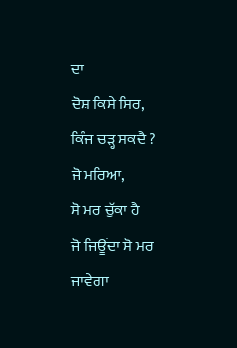ਦਾ
ਦੋਸ਼ ਕਿਸੇ ਸਿਰ,
ਕਿੰਜ ਚੜ੍ਹ ਸਕਦੈ ?
ਜੋ ਮਰਿਆ,
ਸੋ ਮਰ ਚੁੱਕਾ ਹੈ
ਜੋ ਜਿਊਂਦਾ ਸੋ ਮਰ ਜਾਵੇਗਾ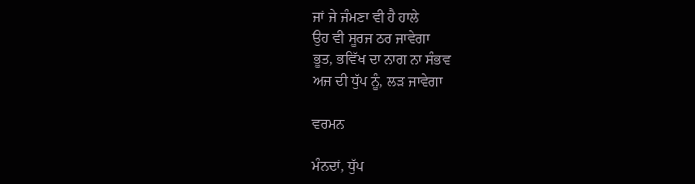ਜਾਂ ਜੇ ਜੰਮਣਾ ਵੀ ਹੈ ਹਾਲੇ
ਉਹ ਵੀ ਸੂਰਜ ਠਰ ਜਾਵੇਗਾ
ਭੂਤ, ਭਵਿੱਖ ਦਾ ਨਾਗ ਨਾ ਸੰਭਵ
ਅਜ ਦੀ ਧੁੱਪ ਨੂੰ, ਲੜ ਜਾਵੇਗਾ

ਵਰਮਨ

ਮੰਨਦਾਂ, ਧੁੱਪ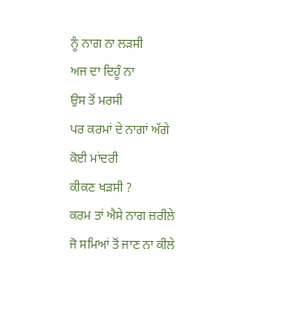ਨੂੰ ਨਾਗ ਨਾ ਲੜਸੀ
ਅਜ ਦਾ ਦਿਹੂੰ ਨਾ
ਉਸ ਤੋਂ ਮਰਸੀ
ਪਰ ਕਰਮਾਂ ਦੇ ਨਾਗਾਂ ਅੱਗੇ
ਕੋਈ ਮਾਂਦਰੀ
ਕੀਕਣ ਖੜਸੀ ?
ਕਰਮ ਤਾਂ ਐਸੇ ਨਾਗ ਜ਼ਰੀਲੇ
ਜੋ ਸਮਿਆਂ ਤੋਂ ਜਾਣ ਨਾ ਕੀਲੇ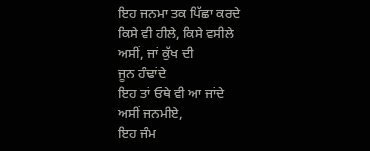ਇਹ ਜਨਮਾ ਤਕ ਪਿੱਛਾ ਕਰਦੇ
ਕਿਸੇ ਵੀ ਹੀਲੇ, ਕਿਸੇ ਵਸੀਲੇ
ਅਸੀਂ, ਜਾਂ ਕੁੱਖ ਦੀ
ਜੂਨ ਹੰਢਾਂਦੇ
ਇਹ ਤਾਂ ਓਥੇ ਵੀ ਆ ਜਾਂਦੇ
ਅਸੀਂ ਜਨਮੀਏ,
ਇਹ ਜੰਮ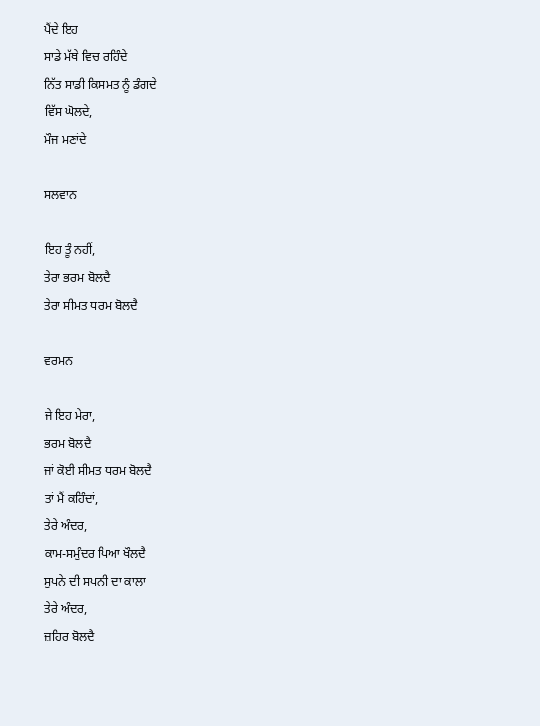ਪੈਂਦੇ ਇਹ
ਸਾਡੇ ਮੱਥੇ ਵਿਚ ਰਹਿੰਦੇ
ਨਿੱਤ ਸਾਡੀ ਕਿਸਮਤ ਨੂੰ ਡੰਗਦੇ
ਵਿੱਸ ਘੋਲਦੇ,
ਮੌਜ ਮਣਾਂਦੇ

ਸਲਵਾਨ

ਇਹ ਤੂੰ ਨਹੀਂ,
ਤੇਰਾ ਭਰਮ ਬੋਲਦੈ
ਤੇਰਾ ਸੀਮਤ ਧਰਮ ਬੋਲਦੈ

ਵਰਮਨ

ਜੇ ਇਹ ਮੇਰਾ,
ਭਰਮ ਬੋਲਦੈ
ਜਾਂ ਕੋਈ ਸੀਮਤ ਧਰਮ ਬੋਲਦੈ
ਤਾਂ ਮੈਂ ਕਹਿੰਦਾਂ,
ਤੇਰੇ ਅੰਦਰ,
ਕਾਮ-ਸਮੁੰਦਰ ਪਿਆ ਖੌਲਦੈ
ਸੁਪਨੇ ਦੀ ਸਪਨੀ ਦਾ ਕਾਲਾ
ਤੇਰੇ ਅੰਦਰ,
ਜ਼ਹਿਰ ਬੋਲਦੈ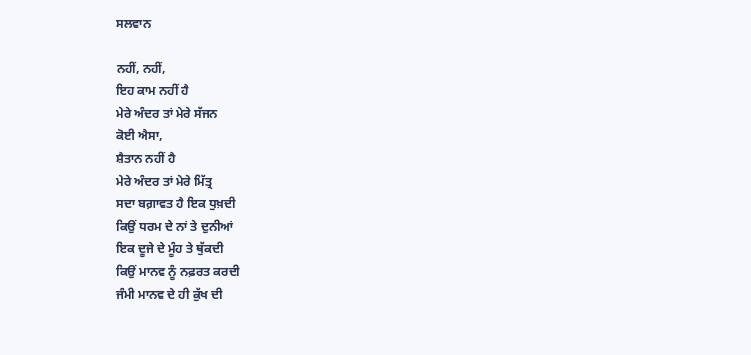ਸਲਵਾਨ

ਨਹੀਂ, ਨਹੀਂ,
ਇਹ ਕਾਮ ਨਹੀਂ ਹੈ
ਮੇਰੇ ਅੰਦਰ ਤਾਂ ਮੇਰੇ ਸੱਜਨ
ਕੋਈ ਐਸਾ,
ਸ਼ੈਤਾਨ ਨਹੀਂ ਹੈ
ਮੇਰੇ ਅੰਦਰ ਤਾਂ ਮੇਰੇ ਮਿੱਤ੍ਰ
ਸਦਾ ਬਗ਼ਾਵਤ ਹੈ ਇਕ ਧੁਖ਼ਦੀ
ਕਿਉਂ ਧਰਮ ਦੇ ਨਾਂ ਤੇ ਦੁਨੀਆਂ
ਇਕ ਦੂਜੇ ਦੇ ਮੂੰਹ ਤੇ ਥੁੱਕਦੀ
ਕਿਉਂ ਮਾਨਵ ਨੂੰ ਨਫ਼ਰਤ ਕਰਦੀ
ਜੰਮੀ ਮਾਨਵ ਦੇ ਹੀ ਕੁੱਖ ਦੀ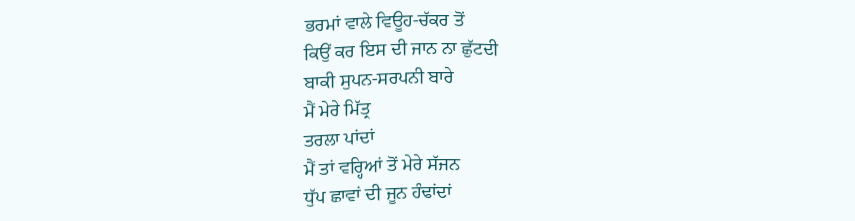ਭਰਮਾਂ ਵਾਲੇ ਵਿਊਹ-ਚੱਕਰ ਤੋਂ
ਕਿਉਂ ਕਰ ਇਸ ਦੀ ਜਾਨ ਨਾ ਛੁੱਟਦੀ
ਬਾਕੀ ਸੁਪਨ-ਸਰਪਨੀ ਬਾਰੇ
ਮੈਂ ਮੇਰੇ ਮਿੱਤ੍ਰ
ਤਰਲਾ ਪਾਂਦਾਂ
ਮੈਂ ਤਾਂ ਵਰ੍ਹਿਆਂ ਤੋਂ ਮੇਰੇ ਸੱਜਨ
ਧੁੱਪ ਛਾਵਾਂ ਦੀ ਜੂਨ ਹੰਢਾਂਦਾਂ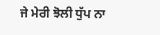ਜੇ ਮੇਰੀ ਝੋਲੀ ਧੁੱਪ ਨਾ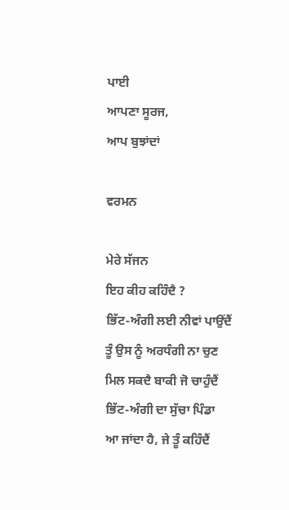ਪਾਈ
ਆਪਣਾ ਸੂਰਜ,
ਆਪ ਬੁਝਾਂਦਾਂ

ਵਰਮਨ

ਮੇਰੇ ਸੱਜਨ
ਇਹ ਕੀਹ ਕਹਿੰਦੈ ?
ਭਿੱਟ-ਅੰਗੀ ਲਈ ਨੀਵਾਂ ਪਾਉਂਦੈਂ
ਤੂੰ ਉਸ ਨੂੰ ਅਰਧੰਗੀ ਨਾ ਚੁਣ
ਮਿਲ ਸਕਦੈ ਬਾਕੀ ਜੋ ਚਾਹੁੰਦੈਂ
ਭਿੱਟ-ਅੰਗੀ ਦਾ ਸੁੱਚਾ ਪਿੰਡਾ
ਆ ਜਾਂਦਾ ਹੈ, ਜੇ ਤੂੰ ਕਹਿੰਦੈਂ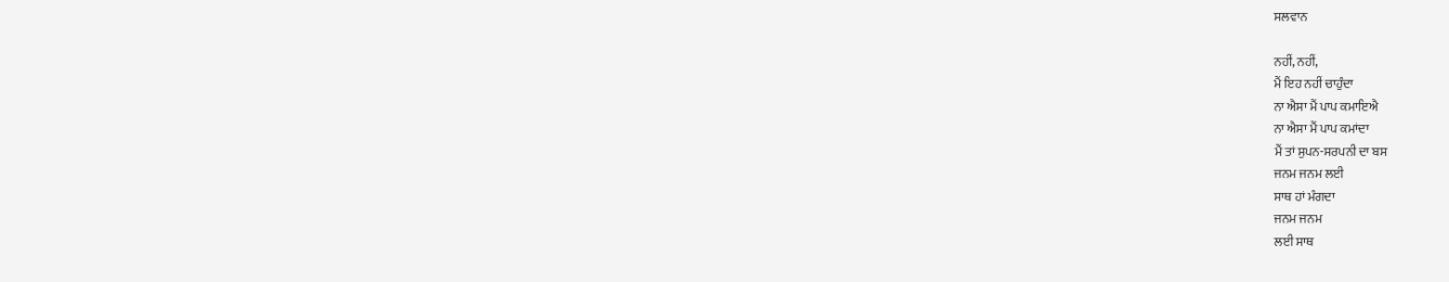ਸਲਵਾਨ

ਨਹੀਂ, ਨਹੀਂ,
ਮੈਂ ਇਹ ਨਹੀਂ ਚਾਹੁੰਦਾ
ਨਾ ਐਸਾ ਮੈਂ ਪਾਪ ਕਮਾਇਐ
ਨਾ ਐਸਾ ਮੈਂ ਪਾਪ ਕਮਾਂਦਾ
ਮੈਂ ਤਾਂ ਸੁਪਨ-ਸਰਪਨੀ ਦਾ ਬਸ
ਜਨਮ ਜਨਮ ਲਈ
ਸਾਥ ਹਾਂ ਮੰਗਦਾ
ਜਨਮ ਜਨਮ
ਲਈ ਸਾਥ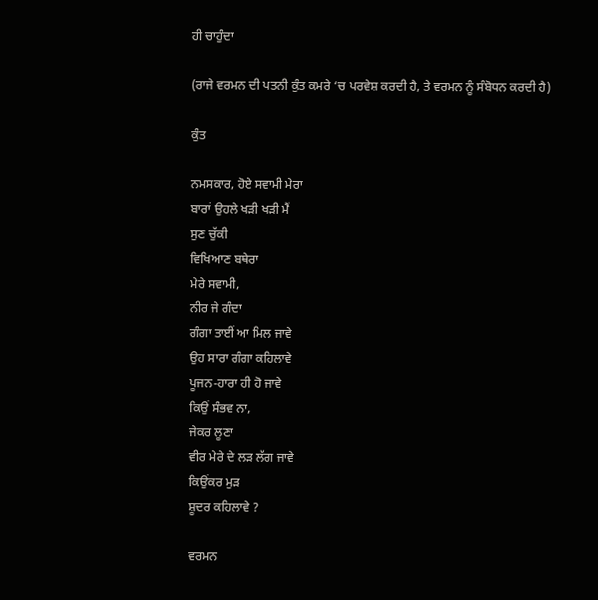ਹੀ ਚਾਹੁੰਦਾ

(ਰਾਜੇ ਵਰਮਨ ਦੀ ਪਤਨੀ ਕੁੰਤ ਕਮਰੇ ‘ਚ ਪਰਵੇਸ਼ ਕਰਦੀ ਹੈ, ਤੇ ਵਰਮਨ ਨੂੰ ਸੰਬੋਧਨ ਕਰਦੀ ਹੈ)

ਕੁੰਤ

ਨਮਸਕਾਰ, ਹੋਏ ਸਵਾਮੀ ਮੇਰਾ
ਬਾਰਾਂ ਉਹਲੇ ਖੜੀ ਖੜੀ ਮੈਂ
ਸੁਣ ਚੁੱਕੀ
ਵਿਖਿਆਣ ਬਥੇਰਾ
ਮੇਰੇ ਸਵਾਮੀ,
ਨੀਰ ਜੇ ਗੰਦਾ
ਗੰਗਾ ਤਾਈਂ ਆ ਮਿਲ ਜਾਵੇ
ਉਹ ਸਾਰਾ ਗੰਗਾ ਕਹਿਲਾਵੇ
ਪੂਜਨ-ਹਾਰਾ ਹੀ ਹੋ ਜਾਵੇ
ਕਿਉਂ ਸੰਭਵ ਨਾ,
ਜੇਕਰ ਲੂਣਾ
ਵੀਰ ਮੇਰੇ ਦੇ ਲੜ ਲੱਗ ਜਾਵੇ
ਕਿਉਂਕਰ ਮੁੜ
ਸ਼ੂਦਰ ਕਹਿਲਾਵੇ ?

ਵਰਮਨ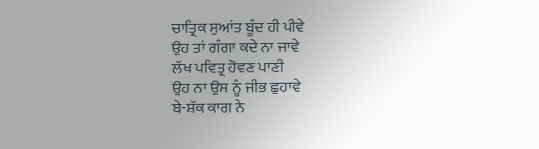ਚਾਤ੍ਰਿਕ ਸੁਆਂਤ ਬੂੰਦ ਹੀ ਪੀਵੇ
ਉਹ ਤਾਂ ਗੰਗਾ ਕਦੇ ਨਾ ਜਾਵੇ
ਲੱਖ ਪਵਿਤ੍ਰ ਹੋਵਣ ਪਾਣੀ
ਉਹ ਨਾ ਉਸ ਨੂੰ ਜੀਭ ਛੁਹਾਵੇ
ਬੇ-ਸ਼ੱਕ ਕਾਗ ਨੇ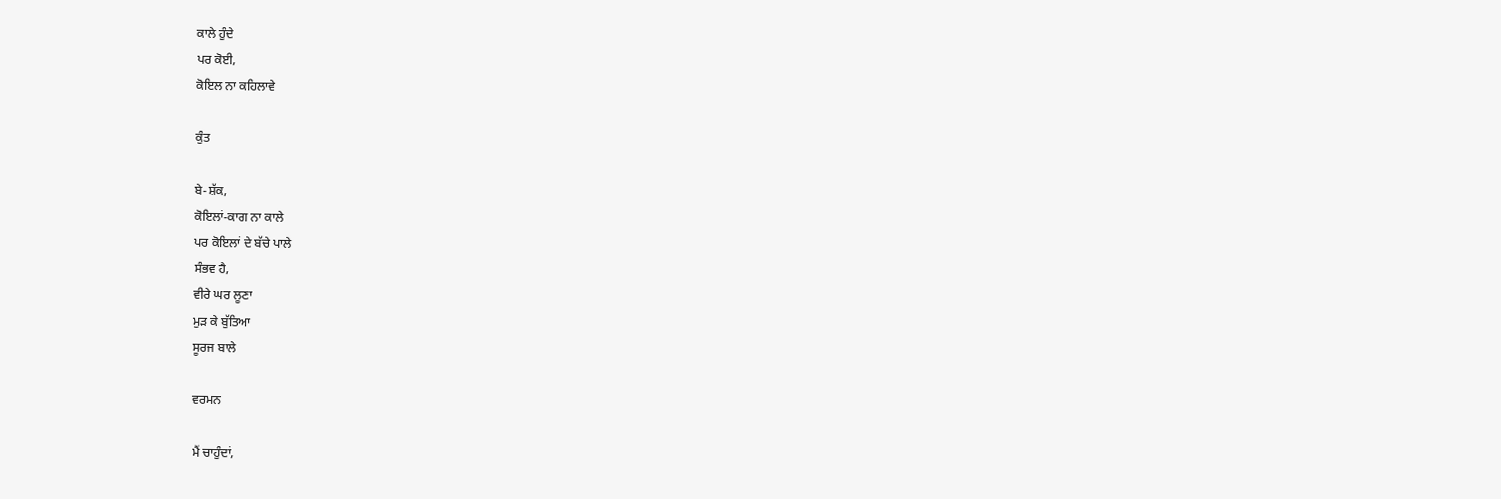ਕਾਲੇ ਹੁੰਦੇ
ਪਰ ਕੋਈ,
ਕੋਇਲ ਨਾ ਕਹਿਲਾਵੇ

ਕੁੰਤ

ਬੇ-ਸ਼ੱਕ,
ਕੋਇਲਾਂ-ਕਾਗ ਨਾ ਕਾਲੇ
ਪਰ ਕੋਇਲਾਂ ਦੇ ਬੱਚੇ ਪਾਲੇ
ਸੰਭਵ ਹੈ,
ਵੀਰੇ ਘਰ ਲੂਣਾ
ਮੁੜ ਕੇ ਬੁੱਤਿਆ
ਸੂਰਜ ਬਾਲੇ

ਵਰਮਨ

ਮੈਂ ਚਾਹੁੰਦਾਂ,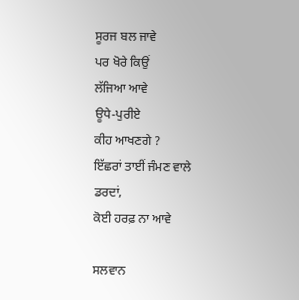ਸੂਰਜ ਬਲ ਜਾਵੇ
ਪਰ ਖੋਰੇ ਕਿਉਂ
ਲੱਜਿਆ ਆਵੇ
ਊਧੇ-ਪੁਰੀਏ
ਕੀਹ ਆਖਣਗੇ ?
ਇੱਛਰਾਂ ਤਾਈਂ ਜੰਮਣ ਵਾਲੇ
ਡਰਦਾਂ,
ਕੋਈ ਹਰਫ਼ ਨਾ ਆਵੇ

ਸਲਵਾਨ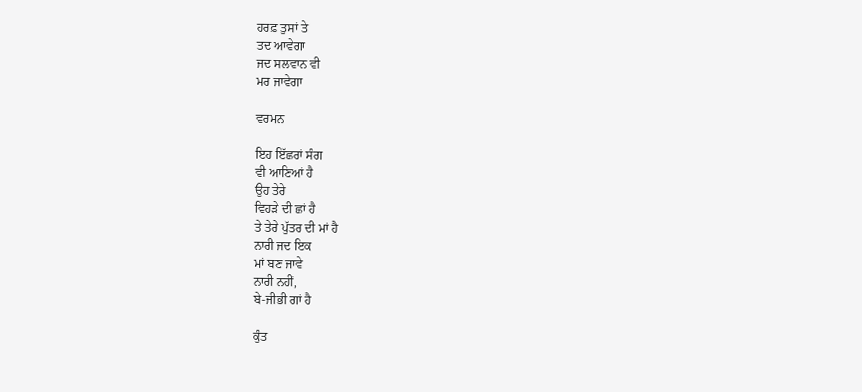ਹਰਫ਼ ਤੁਸਾਂ ਤੇ
ਤਦ ਆਵੇਗਾ
ਜਦ ਸਲਵਾਨ ਵੀ
ਮਰ ਜਾਵੇਗਾ

ਵਰਮਨ

ਇਹ ਇੱਛਰਾਂ ਸੰਗ
ਵੀ ਆਣਿਆਂ ਹੈ
ਉਹ ਤੇਰੇ
ਵਿਹੜੇ ਦੀ ਛਾਂ ਹੈ
ਤੇ ਤੇਰੇ ਪੁੱਤਰ ਦੀ ਮਾਂ ਹੈ
ਨਾਰੀ ਜਦ ਇਕ
ਮਾਂ ਬਣ ਜਾਵੇ
ਨਾਰੀ ਨਹੀਂ,
ਬੇ-ਜੀਭੀ ਗਾਂ ਹੈ

ਕੁੰਤ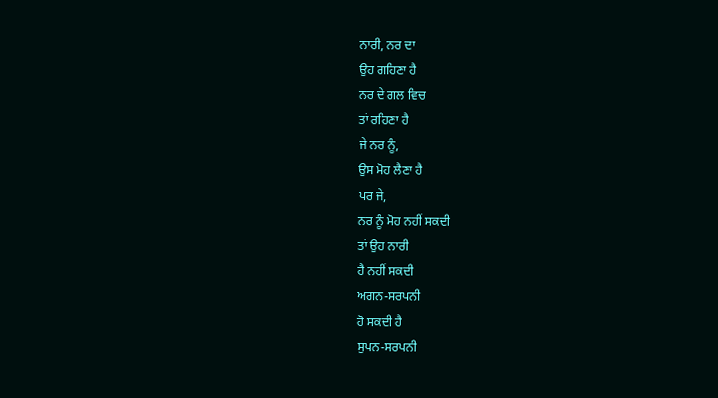ਨਾਰੀ, ਨਰ ਦਾ
ਉਹ ਗਹਿਣਾ ਹੈ
ਨਰ ਦੇ ਗਲ ਵਿਚ
ਤਾਂ ਰਹਿਣਾ ਹੈ
ਜੇ ਨਰ ਨੂੰ,
ਉਸ ਮੋਹ ਲੈਣਾ ਹੈ
ਪਰ ਜੇ,
ਨਰ ਨੂੰ ਮੋਹ ਨਹੀਂ ਸਕਦੀ
ਤਾਂ ਉਹ ਨਾਰੀ
ਹੈ ਨਹੀਂ ਸਕਦੀ
ਅਗਨ-ਸਰਪਨੀ
ਹੋ ਸਕਦੀ ਹੈ
ਸੁਪਨ-ਸਰਪਨੀ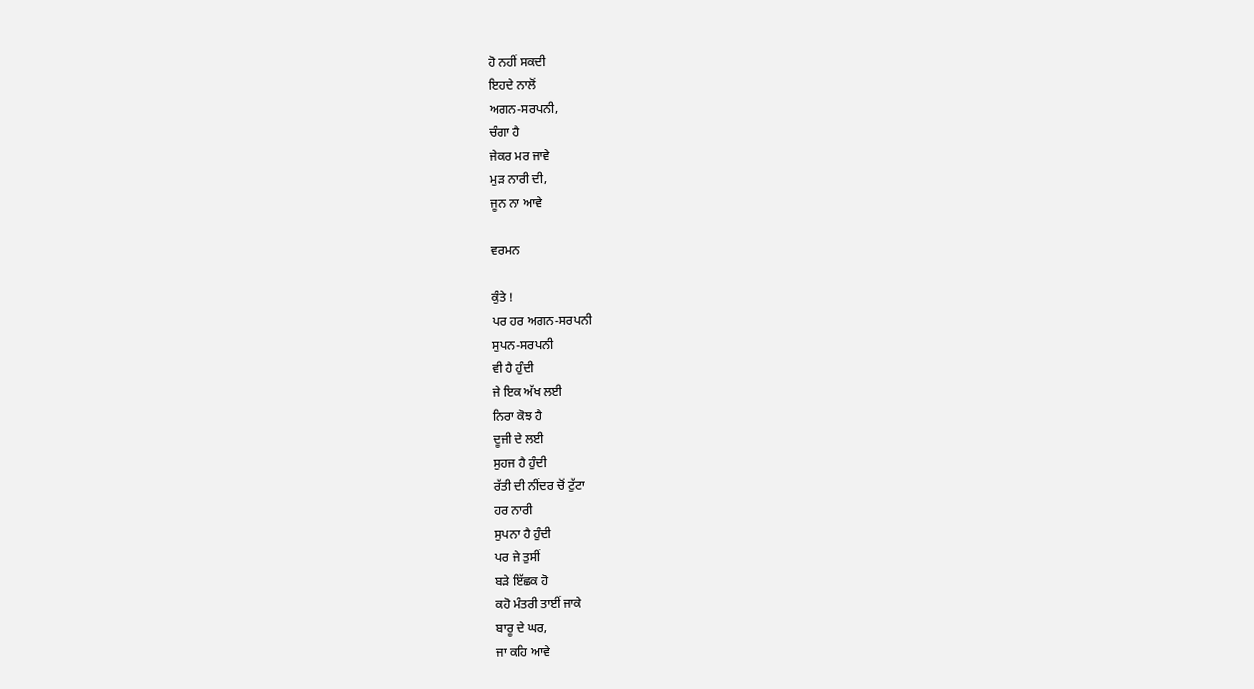ਹੋ ਨਹੀਂ ਸਕਦੀ
ਇਹਦੇ ਨਾਲੋਂ
ਅਗਨ-ਸਰਪਨੀ,
ਚੰਗਾ ਹੈ
ਜੇਕਰ ਮਰ ਜਾਵੇ
ਮੁੜ ਨਾਰੀ ਦੀ,
ਜੂਨ ਨਾ ਆਵੇ

ਵਰਮਨ

ਕੁੰਤੇ !
ਪਰ ਹਰ ਅਗਨ-ਸਰਪਨੀ
ਸੁਪਨ-ਸਰਪਨੀ
ਵੀ ਹੈ ਹੁੰਦੀ
ਜੇ ਇਕ ਅੱਖ ਲਈ
ਨਿਰਾ ਕੋਝ ਹੈ
ਦੂਜੀ ਦੇ ਲਈ
ਸੁਹਜ ਹੈ ਹੁੰਦੀ
ਰੱਤੀ ਦੀ ਨੀਂਦਰ ਚੋਂ ਟੁੱਟਾ
ਹਰ ਨਾਰੀ
ਸੁਪਨਾ ਹੈ ਹੁੰਦੀ
ਪਰ ਜੇ ਤੁਸੀਂ
ਬੜੇ ਇੱਛਕ ਹੋ
ਕਹੋ ਮੰਤਰੀ ਤਾਈਂ ਜਾਕੇ
ਬਾਰੂ ਦੇ ਘਰ,
ਜਾ ਕਹਿ ਆਵੇ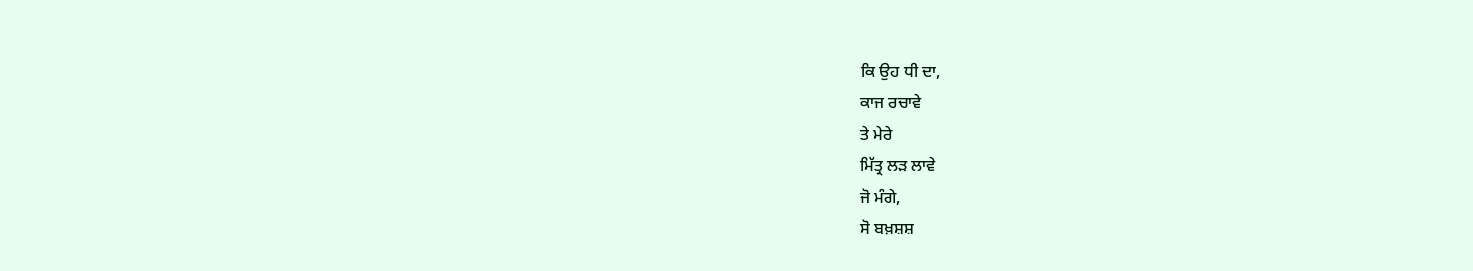ਕਿ ਉਹ ਧੀ ਦਾ,
ਕਾਜ ਰਚਾਵੇ
ਤੇ ਮੇਰੇ
ਮਿੱਤ੍ਰ ਲੜ ਲਾਵੇ
ਜੋ ਮੰਗੇ,
ਸੋ ਬਖ਼ਸ਼ਸ਼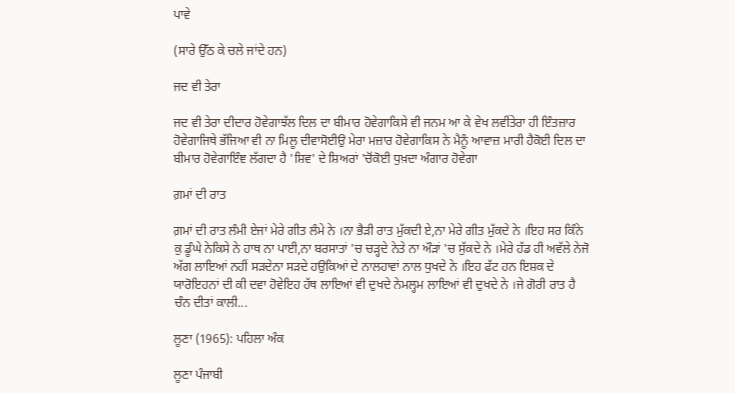ਪਾਵੇ

(ਸਾਰੇ ਉੱਠ ਕੇ ਚਲੇ ਜਾਂਦੇ ਹਨ)

ਜਦ ਵੀ ਤੇਰਾ

ਜਦ ਵੀ ਤੇਰਾ ਦੀਦਾਰ ਹੋਵੇਗਾਝੱਲ ਦਿਲ ਦਾ ਬੀਮਾਰ ਹੋਵੇਗਾਕਿਸੇ ਵੀ ਜਨਮ ਆ ਕੇ ਵੇਖ ਲਵੀਂਤੇਰਾ ਹੀ ਇੰਤਜ਼ਾਰ ਹੋਵੇਗਾਜਿਥੇ ਭੱਜਿਆ ਵੀ ਨਾ ਮਿਲੂ ਦੀਵਾਸੋਈਉ ਮੇਰਾ ਮਜ਼ਾਰ ਹੋਵੇਗਾਕਿਸ ਨੇ ਮੈਨੂੰ ਆਵਾਜ਼ ਮਾਰੀ ਹੈਕੋਈ ਦਿਲ ਦਾ ਬੀਮਾਰ ਹੋਵੇਗਾਇੰਞ ਲੱਗਦਾ ਹੈ 'ਸ਼ਿਵ' ਦੇ ਸ਼ਿਅਰਾਂ 'ਚੋਂਕੋਈ ਧੁਖ਼ਦਾ ਅੰਗਾਰ ਹੋਵੇਗਾ

ਗ਼ਮਾਂ ਦੀ ਰਾਤ

ਗ਼ਮਾਂ ਦੀ ਰਾਤ ਲੰਮੀ ਏਜਾਂ ਮੇਰੇ ਗੀਤ ਲੰਮੇ ਨੇ ।ਨਾ ਭੈੜੀ ਰਾਤ ਮੁੱਕਦੀ ਏ,ਨਾ ਮੇਰੇ ਗੀਤ ਮੁੱਕਦੇ ਨੇ ।ਇਹ ਸਰ ਕਿੰਨੇ ਕੁ ਡੂੰਘੇ ਨੇਕਿਸੇ ਨੇ ਹਾਥ ਨਾ ਪਾਈ,ਨਾ ਬਰਸਾਤਾਂ 'ਚ ਚੜ੍ਹਦੇ ਨੇਤੇ ਨਾ ਔੜਾਂ 'ਚ ਸੁੱਕਦੇ ਨੇ ।ਮੇਰੇ ਹੱਡ ਹੀ ਅਵੱਲੇ ਨੇਜੋ ਅੱਗ ਲਾਇਆਂ ਨਹੀਂ ਸੜਦੇਨਾ ਸੜਦੇ ਹਉਕਿਆਂ ਦੇ ਨਾਲਹਾਵਾਂ ਨਾਲ ਧੁਖਦੇ ਨੇ ।ਇਹ ਫੱਟ ਹਨ ਇਸ਼ਕ ਦੇ ਯਾਰੋਇਹਨਾਂ ਦੀ ਕੀ ਦਵਾ ਹੋਵੇਇਹ ਹੱਥ ਲਾਇਆਂ ਵੀ ਦੁਖਦੇ ਨੇਮਲ੍ਹਮ ਲਾਇਆਂ ਵੀ ਦੁਖਦੇ ਨੇ ।ਜੇ ਗੋਰੀ ਰਾਤ ਹੈ ਚੰਨ ਦੀਤਾਂ ਕਾਲੀ...

ਲੂਣਾ (1965): ਪਹਿਲਾ ਅੰਕ

ਲੂਣਾ ਪੰਜਾਬੀ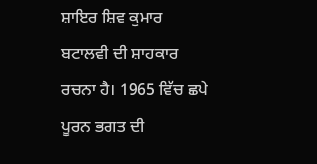ਸ਼ਾਇਰ ਸ਼ਿਵ ਕੁਮਾਰ ਬਟਾਲਵੀ ਦੀ ਸ਼ਾਹਕਾਰ ਰਚਨਾ ਹੈ। 1965 ਵਿੱਚ ਛਪੇ ਪੂਰਨ ਭਗਤ ਦੀ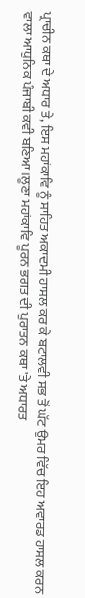ਪ੍ਰਾਚੀਨ ਕਥਾ ਦੇ ਅਧਾਰ ਤੇ, ਇਸ ਮਹਾਂਕਾਵਿ ਨੂੰ ਸਾਹਿਤ ਅਕਾਦਮੀ ਹਾਸਲ ਕਰ ਕੇ ਬਟਾਲਵੀ ਸਭ ਤੋਂ ਘੱਟ ਉਮਰ ਵਿੱਚ ਇਹ ਅਵਾਰਡ ਹਾਸਲ ਕਰਨ ਵਾਲਾ ਆਧੁਨਿਕ ਪੰਜਾਬੀ ਕਵੀ ਬਣਿਆ।ਲੂਣਾ ਮਹਾਂਕਾਵਿ ਪੂਰਨ ਭਗਤ ਦੀ ਪੁਰਾਤਨ ਕਥਾ 'ਤੇ ਅਧਾਰਤ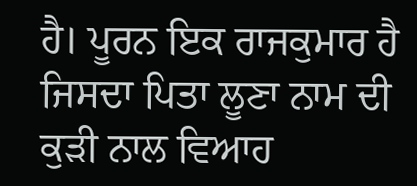ਹੈ। ਪੂਰਨ ਇਕ ਰਾਜਕੁਮਾਰ ਹੈ ਜਿਸਦਾ ਪਿਤਾ ਲੂਣਾ ਨਾਮ ਦੀ ਕੁੜੀ ਨਾਲ ਵਿਆਹ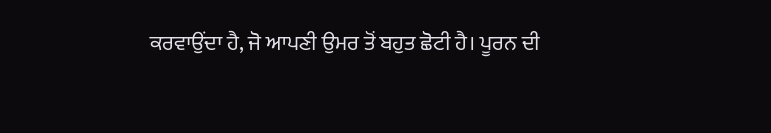ਕਰਵਾਉਂਦਾ ਹੈ, ਜੋ ਆਪਣੀ ਉਮਰ ਤੋਂ ਬਹੁਤ ਛੋਟੀ ਹੈ। ਪੂਰਨ ਦੀ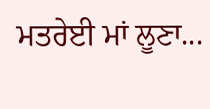ਮਤਰੇਈ ਮਾਂ ਲੂਣਾ...